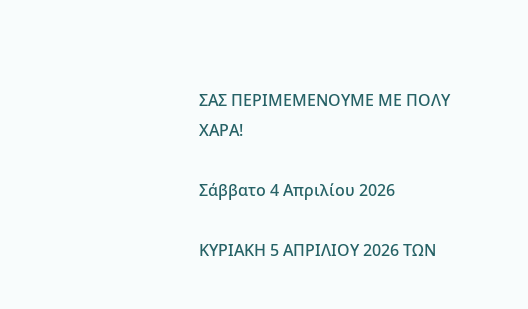ΣΑΣ ΠΕΡΙΜΕΜΕΝΟΥΜΕ ΜΕ ΠΟΛΥ ΧΑΡΑ!

Σάββατο 4 Απριλίου 2026

ΚΥΡΙΑΚΗ 5 ΑΠΡΙΛΙΟΥ 2026 ΤΩΝ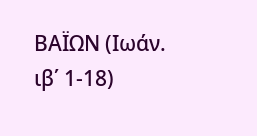ΒΑΪΩΝ (Ιωάν. ιβ΄ 1-18)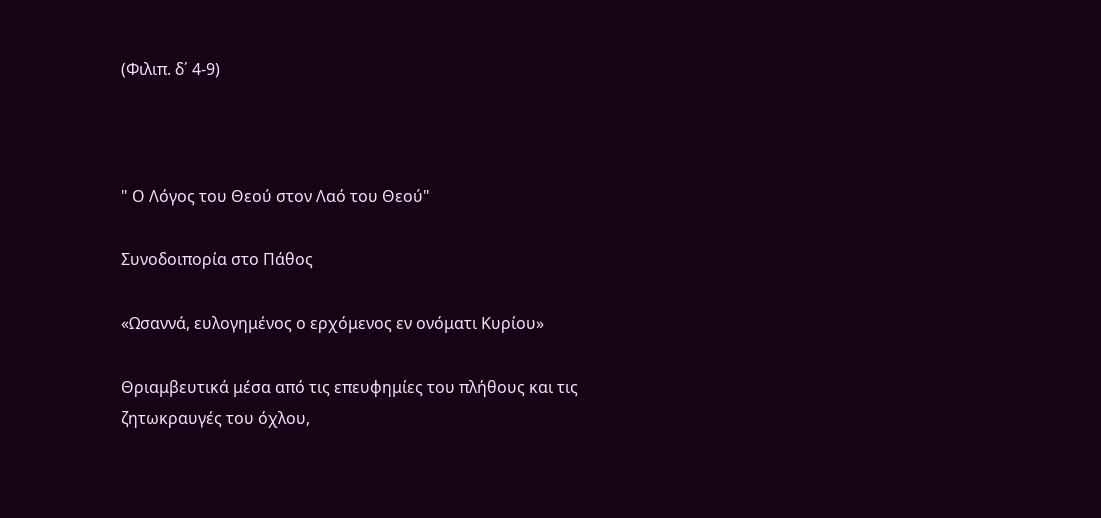(Φιλιπ. δ΄ 4-9)



" Ο Λόγος του Θεού στον Λαό του Θεού"

Συνοδοιπορία στο Πάθος

«Ωσαννά, ευλογημένος ο ερχόμενος εν ονόματι Κυρίου»

Θριαμβευτικά μέσα από τις επευφημίες του πλήθους και τις ζητωκραυγές του όχλου,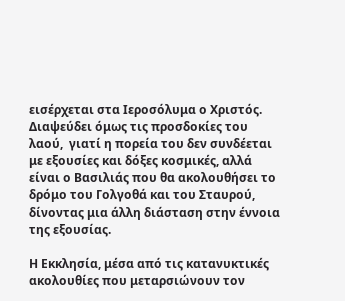εισέρχεται στα Ιεροσόλυμα ο Χριστός. Διαψεύδει όμως τις προσδοκίες του λαού,  γιατί η πορεία του δεν συνδέεται με εξουσίες και δόξες κοσμικές, αλλά είναι ο Βασιλιάς που θα ακολουθήσει το δρόμο του Γολγοθά και του Σταυρού, δίνοντας μια άλλη διάσταση στην έννοια της εξουσίας.

Η Εκκλησία, μέσα από τις κατανυκτικές ακολουθίες που μεταρσιώνουν τον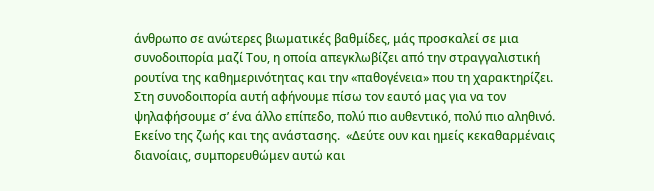άνθρωπο σε ανώτερες βιωματικές βαθμίδες, μάς προσκαλεί σε μια συνοδοιπορία μαζί Του, η οποία απεγκλωβίζει από την στραγγαλιστική ρουτίνα της καθημερινότητας και την «παθογένεια» που τη χαρακτηρίζει. Στη συνοδοιπορία αυτή αφήνουμε πίσω τον εαυτό μας για να τον ψηλαφήσουμε σ’ ένα άλλο επίπεδο, πολύ πιο αυθεντικό, πολύ πιο αληθινό. Εκείνο της ζωής και της ανάστασης.  «Δεύτε ουν και ημείς κεκαθαρμέναις διανοίαις, συμπορευθώμεν αυτώ και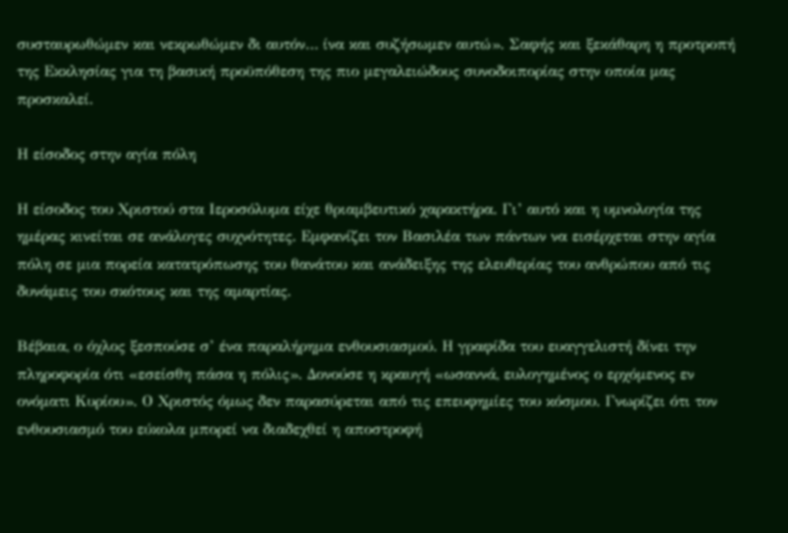συσταυρωθώμεν και νεκρωθώμεν δι αυτόν… ίνα και συζήσωμεν αυτώ». Σαφής και ξεκάθαρη η προτροπή της Εκκλησίας για τη βασική προϋπόθεση της πιο μεγαλειώδους συνοδοιπορίας στην οποία μας προσκαλεί.

Η είσοδος στην αγία πόλη

Η είσοδος του Χριστού στα Ιεροσόλυμα είχε θριαμβευτικό χαρακτήρα. Γι’ αυτό και η υμνολογία της ημέρας κινείται σε ανάλογες συχνότητες. Εμφανίζει τον Βασιλέα των πάντων να εισέρχεται στην αγία πόλη σε μια πορεία κατατρόπωσης του θανάτου και ανάδειξης της ελευθερίας του ανθρώπου από τις δυνάμεις του σκότους και της αμαρτίας.

Βέβαια, ο όχλος ξεσπούσε σ’ ένα παραλήρημα ενθουσιασμού. Η γραφίδα του ευαγγελιστή δίνει την πληροφορία ότι «εσείσθη πάσα η πόλις». Δονούσε η κραυγή «ωσαννά, ευλογημένος ο ερχόμενος εν ονόματι Κυρίου». Ο Χριστός όμως δεν παρασύρεται από τις επευφημίες του κόσμου. Γνωρίζει ότι τον ενθουσιασμό του εύκολα μπορεί να διαδεχθεί η αποστροφή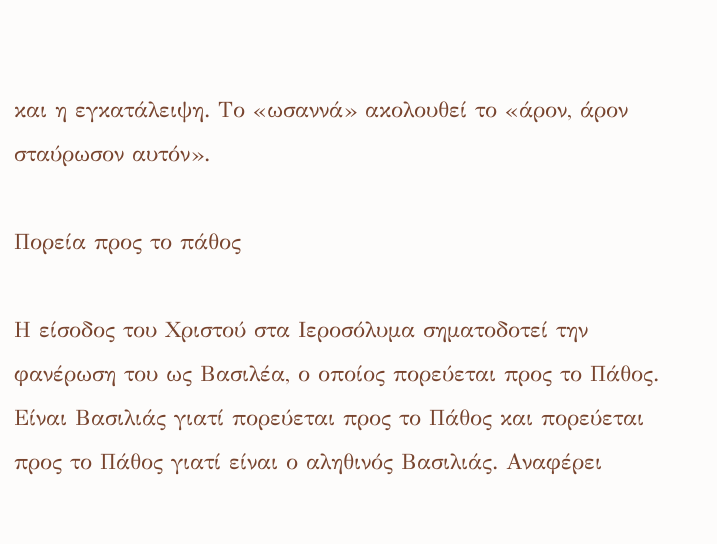και η εγκατάλειψη. Το «ωσαννά» ακολουθεί το «άρον, άρον σταύρωσον αυτόν».

Πορεία προς το πάθος

Η είσοδος του Χριστού στα Ιεροσόλυμα σηματοδοτεί την φανέρωση του ως Βασιλέα, ο οποίος πορεύεται προς το Πάθος. Είναι Βασιλιάς γιατί πορεύεται προς το Πάθος και πορεύεται προς το Πάθος γιατί είναι ο αληθινός Βασιλιάς. Αναφέρει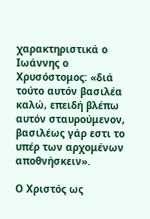χαρακτηριστικά ο Ιωάννης ο Χρυσόστομος: «διά τούτο αυτόν βασιλέα καλώ, επειδή βλέπω αυτόν σταυρούμενον, βασιλέως γάρ εστι το υπέρ των αρχομένων αποθνήσκειν».

Ο Χριστός ως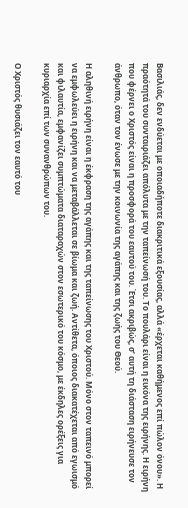Βασιλιάς, δεν ενδύεται με οποιαδήποτε διακριτικά εξουσίας, αλλά «έρχεται καθήμενος επί πώλον όνου». Η πραότητά του συνταιριάζει απόλυτα με την ταπείνωσή του. Το πουλάρι είναι η εικόνα της ειρήνης. Η ειρήνη που φέρνει ο Χριστός είναι η προσφορά του εαυτού του. Έτσι ακριβώς, σ’ αυτή τη διάσταση ειρήνευσε τον άνθρωπο, όταν τον ένωσε με την κοινωνία της αγάπης και της ζωής του Θεού.

Η αληθινή ειρήνη είναι η έκφραση της αγάπης και της ταπείνωσης του Χριστού. Μόνο στον ταπεινό μπορεί να εμφωλεύει η ειρήνη και να μεταβάλλεται σε βίωμα και ζωή. Αντίθετα, όποιος διακατέχεται από εγωισμό και φιλαυτία, εμφανίζει συμπτώματα διαταραχών στον εσωτερικό του κόσμο, με έκδηλες ορέξεις για κυριαρχία επί των συνανθρώπων του.

Ο Χριστός θυσιάζει τον εαυτό του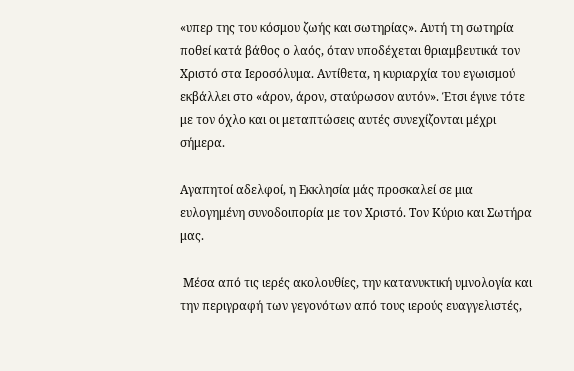«υπερ της του κόσμου ζωής και σωτηρίας». Αυτή τη σωτηρία ποθεί κατά βάθος ο λαός, όταν υποδέχεται θριαμβευτικά τον Χριστό στα Ιεροσόλυμα. Αντίθετα, η κυριαρχία του εγωισμού εκβάλλει στο «άρον, άρον, σταύρωσον αυτόν». Έτσι έγινε τότε  με τον όχλο και οι μεταπτώσεις αυτές συνεχίζονται μέχρι σήμερα.

Αγαπητοί αδελφοί, η Εκκλησία μάς προσκαλεί σε μια ευλογημένη συνοδοιπορία με τον Χριστό. Τον Κύριο και Σωτήρα μας.

 Μέσα από τις ιερές ακολουθίες, την κατανυκτική υμνολογία και την περιγραφή των γεγονότων από τους ιερούς ευαγγελιστές,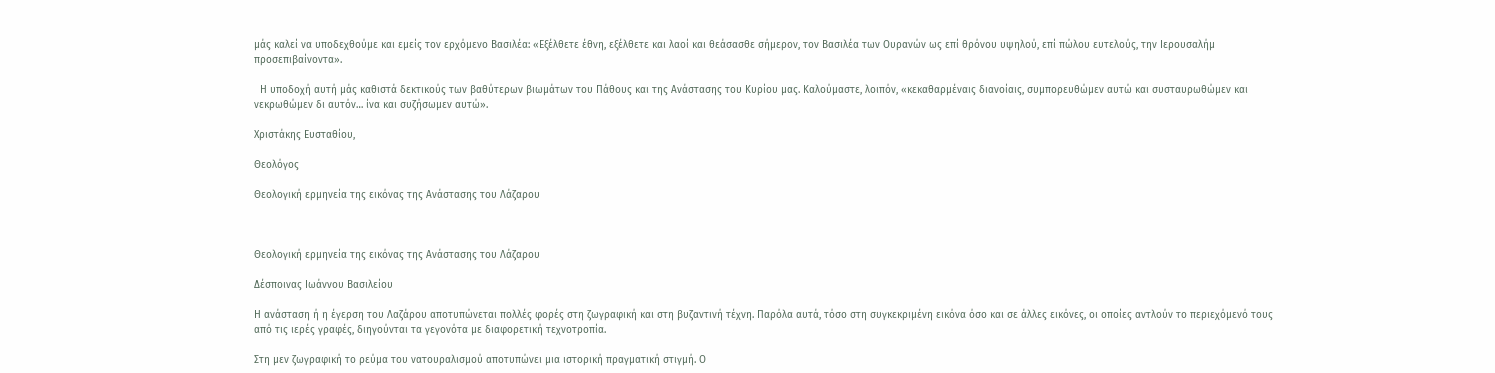μάς καλεί να υποδεχθούμε και εμείς τον ερχόμενο Βασιλέα: «Εξέλθετε έθνη, εξέλθετε και λαοί και θεάσασθε σήμερον, τον Βασιλέα των Ουρανών ως επί θρόνου υψηλού, επί πώλου ευτελούς, την Ιερουσαλήμ προσεπιβαίνοντα».

  Η υποδοχή αυτή μάς καθιστά δεκτικούς των βαθύτερων βιωμάτων του Πάθους και της Ανάστασης του Κυρίου μας. Καλούμαστε, λοιπόν, «κεκαθαρμέναις διανοίαις, συμπορευθώμεν αυτώ και συσταυρωθώμεν και νεκρωθώμεν δι αυτόν… ίνα και συζήσωμεν αυτώ».

Χριστάκης Ευσταθίου,

Θεολόγος

Θεολογική ερμηνεία της εικόνας της Ανάστασης του Λάζαρου



Θεολογική ερμηνεία της εικόνας της Ανάστασης του Λάζαρου

Δέσποινας Ιωάννου Βασιλείου

Η ανάσταση ή η έγερση του Λαζάρου αποτυπώνεται πολλές φορές στη ζωγραφική και στη βυζαντινή τέχνη. Παρόλα αυτά, τόσο στη συγκεκριμένη εικόνα όσο και σε άλλες εικόνες, οι οποίες αντλούν το περιεχόμενό τους από τις ιερές γραφές, διηγούνται τα γεγονότα με διαφορετική τεχνοτροπία.

Στη μεν ζωγραφική το ρεύμα του νατουραλισμού αποτυπώνει μια ιστορική πραγματική στιγμή. Ο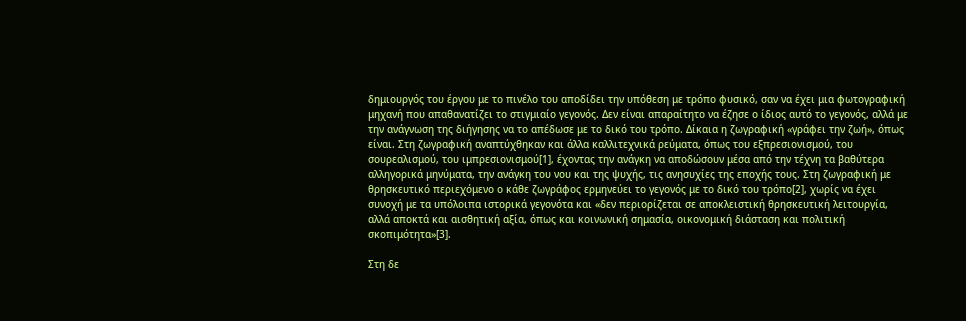δημιουργός του έργου με το πινέλο του αποδίδει την υπόθεση με τρόπο φυσικό, σαν να έχει μια φωτογραφική μηχανή που απαθανατίζει το στιγμιαίο γεγονός. Δεν είναι απαραίτητο να έζησε ο ίδιος αυτό το γεγονός, αλλά με την ανάγνωση της διήγησης να το απέδωσε με το δικό του τρόπο. Δίκαια η ζωγραφική «γράφει την ζωή», όπως είναι. Στη ζωγραφική αναπτύχθηκαν και άλλα καλλιτεχνικά ρεύματα, όπως του εξπρεσιονισμού, του σουρεαλισμού, του ιμπρεσιονισμού[1], έχοντας την ανάγκη να αποδώσουν μέσα από την τέχνη τα βαθύτερα αλληγορικά μηνύματα, την ανάγκη του νου και της ψυχής, τις ανησυχίες της εποχής τους. Στη ζωγραφική με θρησκευτικό περιεχόμενο ο κάθε ζωγράφος ερμηνεύει το γεγονός με το δικό του τρόπο[2], χωρίς να έχει συνοχή με τα υπόλοιπα ιστορικά γεγονότα και «δεν περιορίζεται σε αποκλειστική θρησκευτική λειτουργία, αλλά αποκτά και αισθητική αξία, όπως και κοινωνική σημασία, οικονομική διάσταση και πολιτική σκοπιμότητα»[3].

Στη δε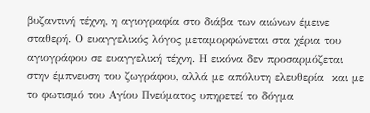βυζαντινή τέχνη, η αγιογραφία στο διάβα των αιώνων έμεινε σταθερή. Ο ευαγγελικός λόγος μεταμορφώνεται στα χέρια του  αγιογράφου σε ευαγγελική τέχνη. Η εικόνα δεν προσαρμόζεται στην έμπνευση του ζωγράφου, αλλά με απόλυτη ελευθερία  και με το φωτισμό του Αγίου Πνεύματος υπηρετεί το δόγμα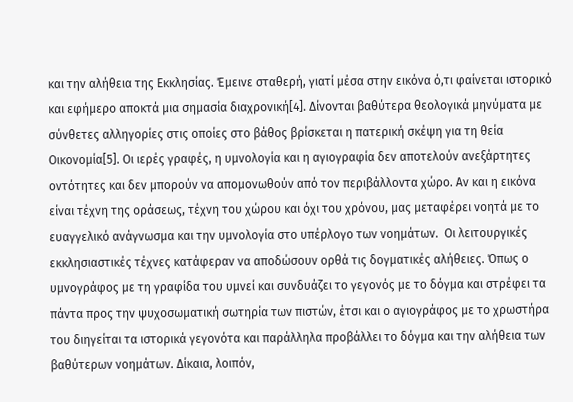και την αλήθεια της Εκκλησίας. Έμεινε σταθερή, γιατί μέσα στην εικόνα ό,τι φαίνεται ιστορικό και εφήμερο αποκτά μια σημασία διαχρονική[4]. Δίνονται βαθύτερα θεολογικά μηνύματα με σύνθετες αλληγορίες στις οποίες στο βάθος βρίσκεται η πατερική σκέψη για τη θεία Οικονομία[5]. Οι ιερές γραφές, η υμνολογία και η αγιογραφία δεν αποτελούν ανεξάρτητες οντότητες και δεν μπορούν να απομονωθούν από τον περιβάλλοντα χώρο. Αν και η εικόνα είναι τέχνη της οράσεως, τέχνη του χώρου και όχι του χρόνου, μας μεταφέρει νοητά με το ευαγγελικό ανάγνωσμα και την υμνολογία στο υπέρλογο των νοημάτων.  Οι λειτουργικές εκκλησιαστικές τέχνες κατάφεραν να αποδώσουν ορθά τις δογματικές αλήθειες. Όπως ο υμνογράφος με τη γραφίδα του υμνεί και συνδυάζει το γεγονός με το δόγμα και στρέφει τα πάντα προς την ψυχοσωματική σωτηρία των πιστών, έτσι και ο αγιογράφος με το χρωστήρα του διηγείται τα ιστορικά γεγονότα και παράλληλα προβάλλει το δόγμα και την αλήθεια των βαθύτερων νοημάτων. Δίκαια, λοιπόν,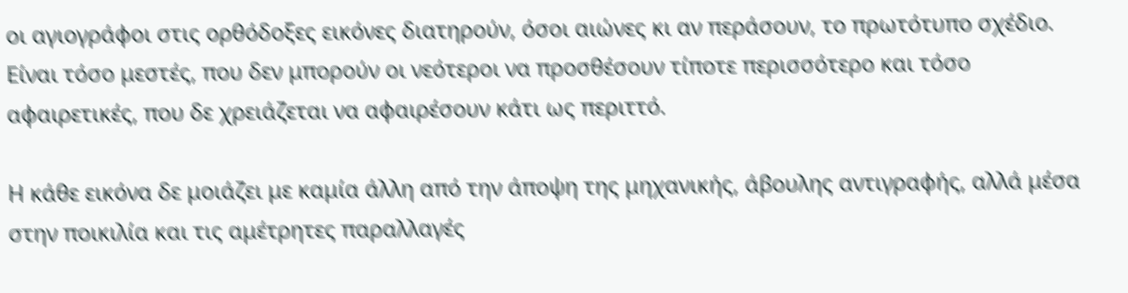οι αγιογράφοι στις ορθόδοξες εικόνες διατηρούν, όσοι αιώνες κι αν περάσουν, το πρωτότυπο σχέδιο. Είναι τόσο μεστές, που δεν μπορούν οι νεότεροι να προσθέσουν τίποτε περισσότερο και τόσο αφαιρετικές, που δε χρειάζεται να αφαιρέσουν κάτι ως περιττό.

Η κάθε εικόνα δε μοιάζει με καμία άλλη από την άποψη της μηχανικής, άβουλης αντιγραφής, αλλά μέσα στην ποικιλία και τις αμέτρητες παραλλαγές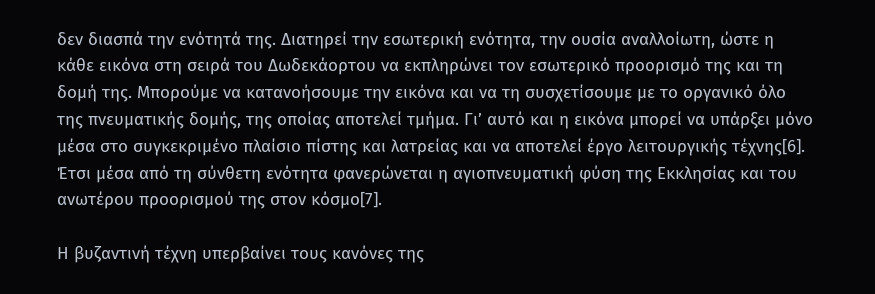δεν διασπά την ενότητά της. Διατηρεί την εσωτερική ενότητα, την ουσία αναλλοίωτη, ώστε η κάθε εικόνα στη σειρά του Δωδεκάορτου να εκπληρώνει τον εσωτερικό προορισμό της και τη δομή της. Μπορούμε να κατανοήσουμε την εικόνα και να τη συσχετίσουμε με το οργανικό όλο της πνευματικής δομής, της οποίας αποτελεί τμήμα. Γι’ αυτό και η εικόνα μπορεί να υπάρξει μόνο μέσα στο συγκεκριμένο πλαίσιο πίστης και λατρείας και να αποτελεί έργο λειτουργικής τέχνης[6]. Έτσι μέσα από τη σύνθετη ενότητα φανερώνεται η αγιοπνευματική φύση της Εκκλησίας και του ανωτέρου προορισμού της στον κόσμο[7].

Η βυζαντινή τέχνη υπερβαίνει τους κανόνες της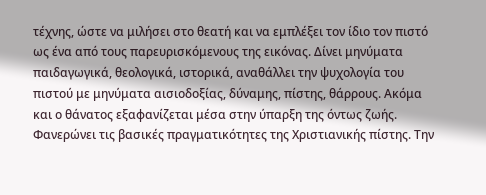τέχνης, ώστε να μιλήσει στο θεατή και να εμπλέξει τον ίδιο τον πιστό ως ένα από τους παρευρισκόμενους της εικόνας. Δίνει μηνύματα παιδαγωγικά, θεολογικά, ιστορικά, αναθάλλει την ψυχολογία του πιστού με μηνύματα αισιοδοξίας, δύναμης, πίστης, θάρρους. Ακόμα και ο θάνατος εξαφανίζεται μέσα στην ύπαρξη της όντως ζωής. Φανερώνει τις βασικές πραγματικότητες της Χριστιανικής πίστης. Την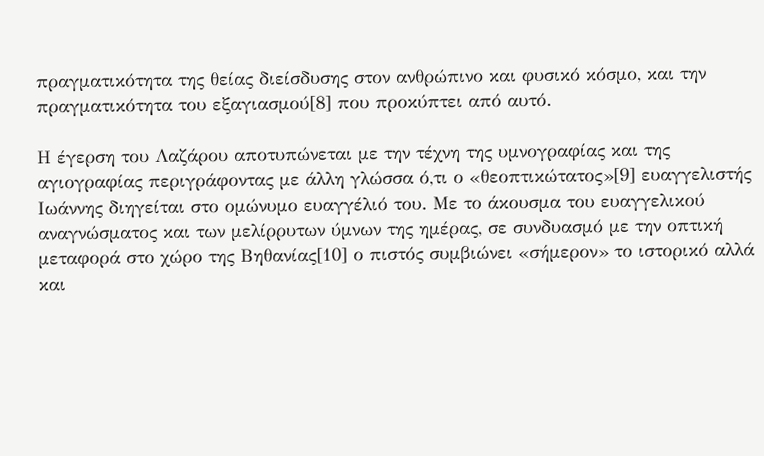πραγματικότητα της θείας διείσδυσης στον ανθρώπινο και φυσικό κόσμο, και την πραγματικότητα του εξαγιασμού[8] που προκύπτει από αυτό.

Η έγερση του Λαζάρου αποτυπώνεται με την τέχνη της υμνογραφίας και της αγιογραφίας περιγράφοντας με άλλη γλώσσα ό,τι ο «θεοπτικώτατος»[9] ευαγγελιστής Ιωάννης διηγείται στο ομώνυμο ευαγγέλιό του. Με το άκουσμα του ευαγγελικού αναγνώσματος και των μελίρρυτων ύμνων της ημέρας, σε συνδυασμό με την οπτική μεταφορά στο χώρο της Βηθανίας[10] ο πιστός συμβιώνει «σήμερον» το ιστορικό αλλά και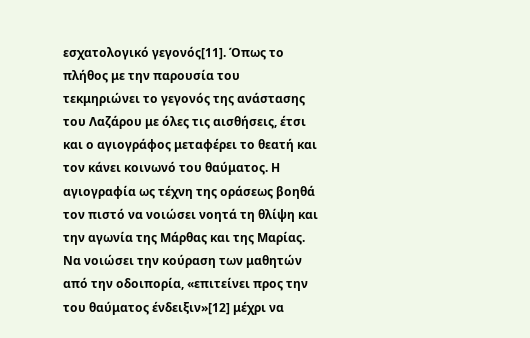εσχατολογικό γεγονός[11]. Όπως το πλήθος με την παρουσία του τεκμηριώνει το γεγονός της ανάστασης του Λαζάρου με όλες τις αισθήσεις, έτσι και ο αγιογράφος μεταφέρει το θεατή και τον κάνει κοινωνό του θαύματος. Η αγιογραφία ως τέχνη της οράσεως βοηθά τον πιστό να νοιώσει νοητά τη θλίψη και την αγωνία της Μάρθας και της Μαρίας. Να νοιώσει την κούραση των μαθητών από την οδοιπορία, «επιτείνει προς την του θαύματος ένδειξιν»[12] μέχρι να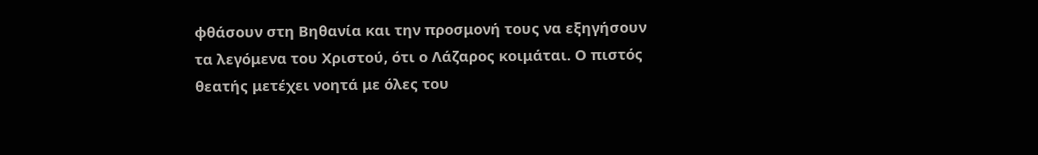φθάσουν στη Βηθανία και την προσμονή τους να εξηγήσουν τα λεγόμενα του Χριστού, ότι ο Λάζαρος κοιμάται. Ο πιστός θεατής μετέχει νοητά με όλες του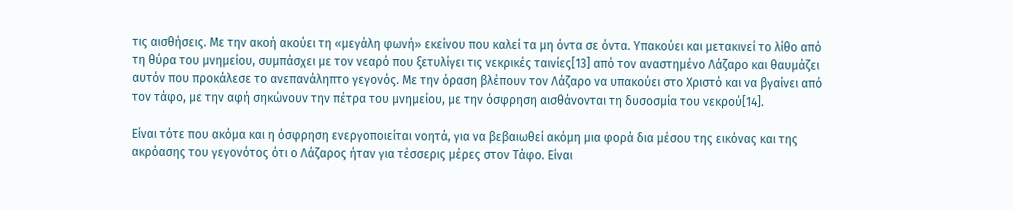τις αισθήσεις. Με την ακοή ακούει τη «μεγάλη φωνή» εκείνου που καλεί τα μη όντα σε όντα. Υπακούει και μετακινεί το λίθο από τη θύρα του μνημείου, συμπάσχει με τον νεαρό που ξετυλίγει τις νεκρικές ταινίες[13] από τον αναστημένο Λάζαρο και θαυμάζει αυτόν που προκάλεσε το ανεπανάληπτο γεγονός. Με την όραση βλέπουν τον Λάζαρο να υπακούει στο Χριστό και να βγαίνει από τον τάφο, με την αφή σηκώνουν την πέτρα του μνημείου, με την όσφρηση αισθάνονται τη δυσοσμία του νεκρού[14].

Είναι τότε που ακόμα και η όσφρηση ενεργοποιείται νοητά, για να βεβαιωθεί ακόμη μια φορά δια μέσου της εικόνας και της ακρόασης του γεγονότος ότι ο Λάζαρος ήταν για τέσσερις μέρες στον Τάφο. Είναι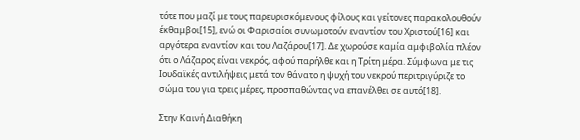τότε που μαζί με τους παρευρισκόμενους φίλους και γείτονες παρακολουθούν έκθαμβοι[15], ενώ οι Φαρισαίοι συνωμοτούν εναντίον του Χριστού[16] και αργότερα εναντίον και του Λαζάρου[17]. Δε χωρούσε καμία αμφιβολία πλέον ότι ο Λάζαρος είναι νεκρός, αφού παρήλθε και η Τρίτη μέρα. Σύμφωνα με τις Ιουδαϊκές αντιλήψεις μετά τον θάνατο η ψυχή του νεκρού περιτριγύριζε το σώμα του για τρεις μέρες, προσπαθώντας να επανέλθει σε αυτό[18].

Στην Καινή Διαθήκη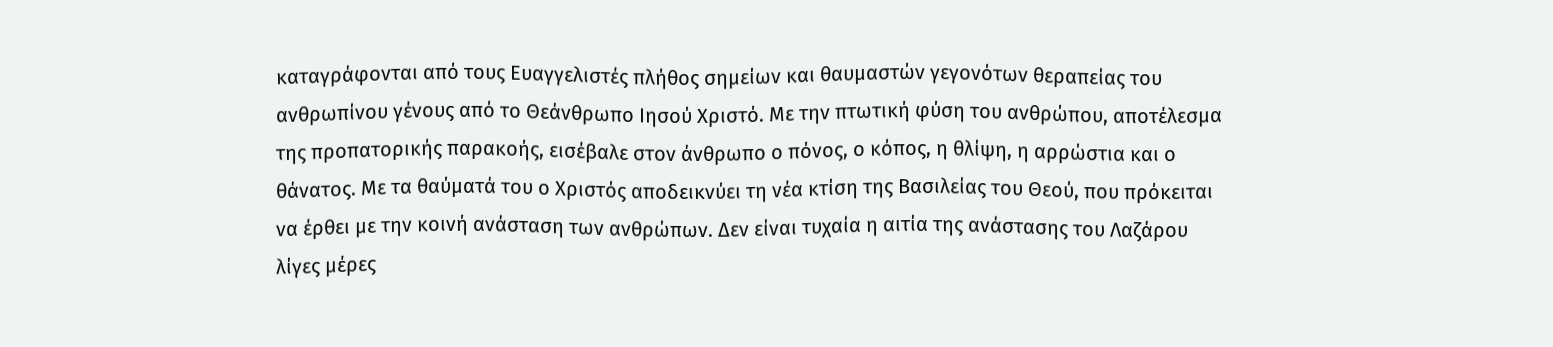καταγράφονται από τους Ευαγγελιστές πλήθος σημείων και θαυμαστών γεγονότων θεραπείας του ανθρωπίνου γένους από το Θεάνθρωπο Ιησού Χριστό. Με την πτωτική φύση του ανθρώπου, αποτέλεσμα της προπατορικής παρακοής, εισέβαλε στον άνθρωπο ο πόνος, ο κόπος, η θλίψη, η αρρώστια και ο θάνατος. Με τα θαύματά του ο Χριστός αποδεικνύει τη νέα κτίση της Βασιλείας του Θεού, που πρόκειται να έρθει με την κοινή ανάσταση των ανθρώπων. Δεν είναι τυχαία η αιτία της ανάστασης του Λαζάρου λίγες μέρες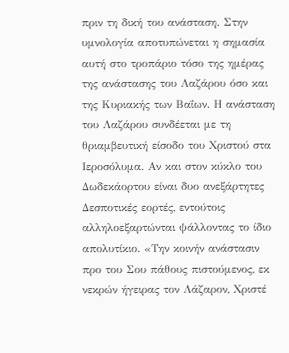πριν τη δική του ανάσταση. Στην υμνολογία αποτυπώνεται η σημασία αυτή στο τροπάριο τόσο της ημέρας της ανάστασης του Λαζάρου όσο και της Κυριακής των Βαΐων. Η ανάσταση του Λαζάρου συνδέεται με τη θριαμβευτική είσοδο του Χριστού στα Ιεροσόλυμα. Αν και στον κύκλο του Δωδεκάορτου είναι δυο ανεξάρτητες Δεσποτικές εορτές, εντούτοις αλληλοεξαρτώνται ψάλλοντας το ίδιο απολυτίκιο. «Την κοινήν ανάστασιν προ του Σου πάθους πιστούμενος, εκ νεκρών ήγειρας τον Λάζαρον, Χριστέ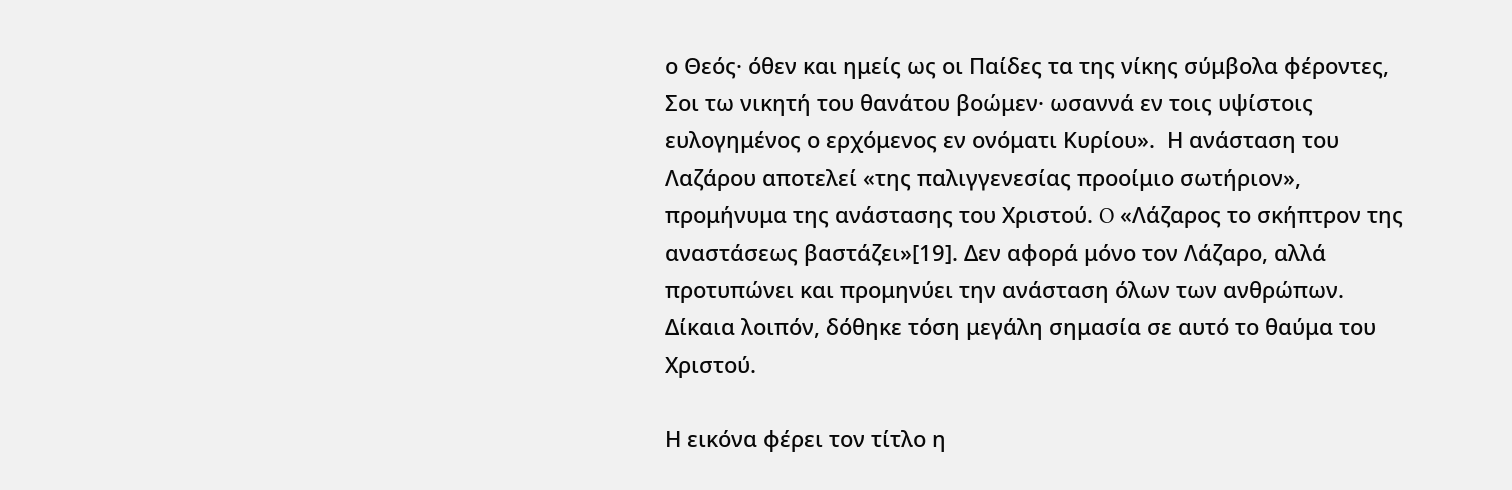ο Θεός· όθεν και ημείς ως οι Παίδες τα της νίκης σύμβολα φέροντες, Σοι τω νικητή του θανάτου βοώμεν· ωσαννά εν τοις υψίστοις ευλογημένος ο ερχόμενος εν ονόματι Κυρίου».  Η ανάσταση του Λαζάρου αποτελεί «της παλιγγενεσίας προοίμιο σωτήριον», προμήνυμα της ανάστασης του Χριστού. O «Λάζαρος το σκήπτρον της αναστάσεως βαστάζει»[19]. Δεν αφορά μόνο τον Λάζαρο, αλλά προτυπώνει και προμηνύει την ανάσταση όλων των ανθρώπων. Δίκαια λοιπόν, δόθηκε τόση μεγάλη σημασία σε αυτό το θαύμα του Χριστού.

Η εικόνα φέρει τον τίτλο η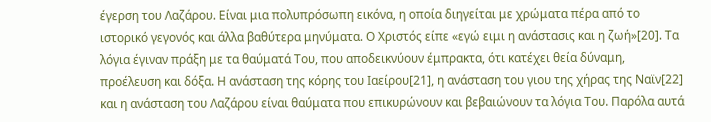έγερση του Λαζάρου. Είναι μια πολυπρόσωπη εικόνα, η οποία διηγείται με χρώματα πέρα από το ιστορικό γεγονός και άλλα βαθύτερα μηνύματα. Ο Χριστός είπε «εγώ ειμι η ανάστασις και η ζωή»[20]. Τα λόγια έγιναν πράξη με τα θαύματά Του, που αποδεικνύουν έμπρακτα, ότι κατέχει θεία δύναμη, προέλευση και δόξα. Η ανάσταση της κόρης του Ιαείρου[21], η ανάσταση του γιου της χήρας της Ναϊν[22] και η ανάσταση του Λαζάρου είναι θαύματα που επικυρώνουν και βεβαιώνουν τα λόγια Του. Παρόλα αυτά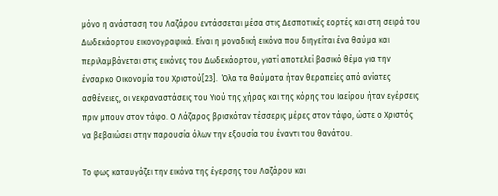μόνο η ανάσταση του Λαζάρου εντάσσεται μέσα στις Δεσποτικές εορτές και στη σειρά του Δωδεκάορτου εικονογραφικά. Είναι η μοναδική εικόνα που διηγείται ένα θαύμα και περιλαμβάνεται στις εικόνες του Δωδεκάορτου, γιατί αποτελεί βασικό θέμα για την ένσαρκο Οικονομία του Χριστού[23].  Όλα τα θαύματα ήταν θεραπείες από ανίατες ασθένειες, οι νεκραναστάσεις του Υιού της χήρας και της κόρης του Ιαείρου ήταν εγέρσεις πριν μπουν στον τάφο. Ο Λάζαρος βρισκόταν τέσσερις μέρες στον τάφο, ώστε ο Χριστός να βεβαιώσει στην παρουσία όλων την εξουσία του έναντι του θανάτου.

Το φως καταυγάζει την εικόνα της έγερσης του Λαζάρου και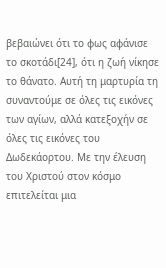βεβαιώνει ότι το φως αφάνισε το σκοτάδι[24], ότι η ζωή νίκησε το θάνατο. Αυτή τη μαρτυρία τη συναντούμε σε όλες τις εικόνες των αγίων, αλλά κατεξοχήν σε όλες τις εικόνες του Δωδεκάορτου. Με την έλευση του Χριστού στον κόσμο επιτελείται μια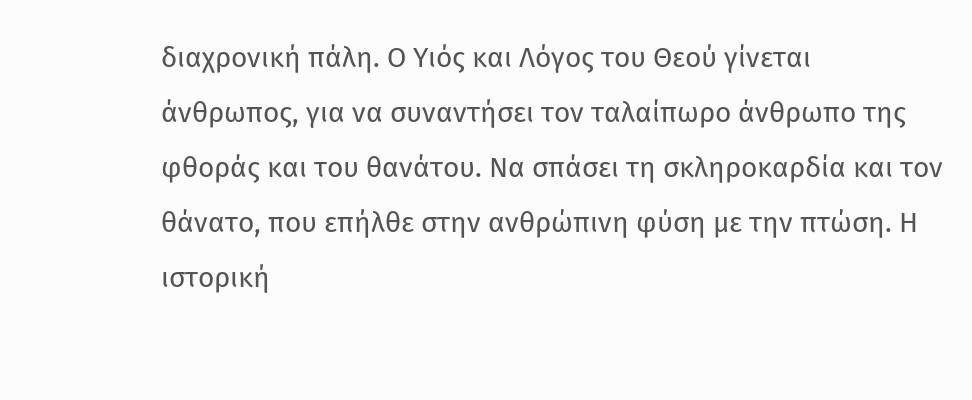διαχρονική πάλη. Ο Υιός και Λόγος του Θεού γίνεται άνθρωπος, για να συναντήσει τον ταλαίπωρο άνθρωπο της φθοράς και του θανάτου. Να σπάσει τη σκληροκαρδία και τον θάνατο, που επήλθε στην ανθρώπινη φύση με την πτώση. Η ιστορική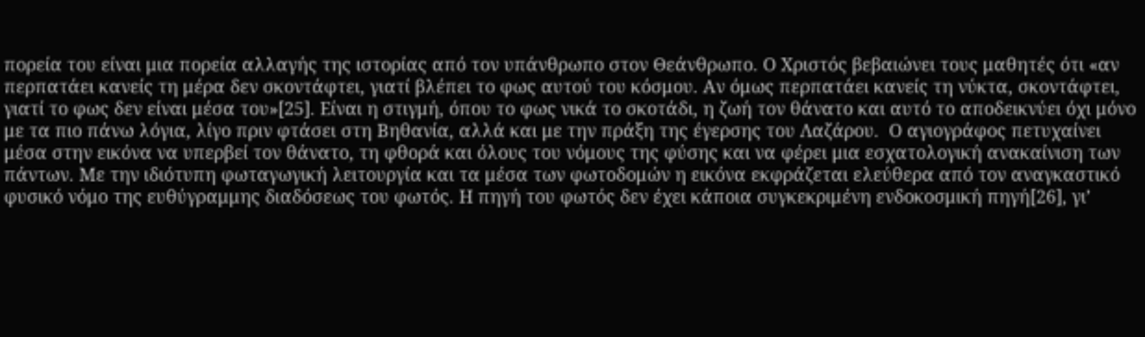πορεία του είναι μια πορεία αλλαγής της ιστορίας από τον υπάνθρωπο στον Θεάνθρωπο. Ο Χριστός βεβαιώνει τους μαθητές ότι «αν περπατάει κανείς τη μέρα δεν σκοντάφτει, γιατί βλέπει το φως αυτού του κόσμου. Αν όμως περπατάει κανείς τη νύκτα, σκοντάφτει, γιατί το φως δεν είναι μέσα του»[25]. Είναι η στιγμή, όπου το φως νικά το σκοτάδι, η ζωή τον θάνατο και αυτό το αποδεικνύει όχι μόνο με τα πιο πάνω λόγια, λίγο πριν φτάσει στη Βηθανία, αλλά και με την πράξη της έγερσης του Λαζάρου.  Ο αγιογράφος πετυχαίνει μέσα στην εικόνα να υπερβεί τον θάνατο, τη φθορά και όλους του νόμους της φύσης και να φέρει μια εσχατολογική ανακαίνιση των πάντων. Με την ιδιότυπη φωταγωγική λειτουργία και τα μέσα των φωτοδομών η εικόνα εκφράζεται ελεύθερα από τον αναγκαστικό φυσικό νόμο της ευθύγραμμης διαδόσεως του φωτός. Η πηγή του φωτός δεν έχει κάποια συγκεκριμένη ενδοκοσμική πηγή[26], γι’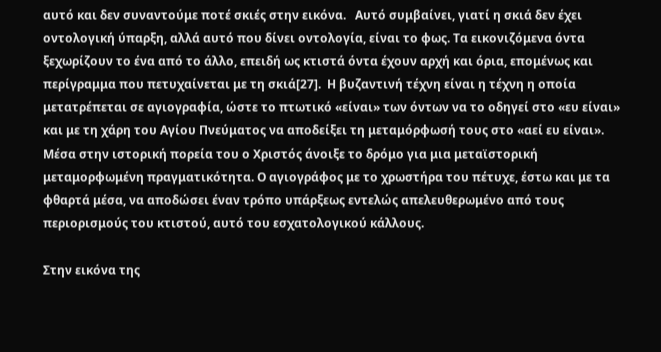αυτό και δεν συναντούμε ποτέ σκιές στην εικόνα.   Αυτό συμβαίνει, γιατί η σκιά δεν έχει οντολογική ύπαρξη, αλλά αυτό που δίνει οντολογία, είναι το φως. Τα εικονιζόμενα όντα ξεχωρίζουν το ένα από το άλλο, επειδή ως κτιστά όντα έχουν αρχή και όρια, επομένως και περίγραμμα που πετυχαίνεται με τη σκιά[27].  Η βυζαντινή τέχνη είναι η τέχνη η οποία μετατρέπεται σε αγιογραφία, ώστε το πτωτικό «είναι» των όντων να το οδηγεί στο «ευ είναι» και με τη χάρη του Αγίου Πνεύματος να αποδείξει τη μεταμόρφωσή τους στο «αεί ευ είναι». Μέσα στην ιστορική πορεία του ο Χριστός άνοιξε το δρόμο για μια μεταϊστορική μεταμορφωμένη πραγματικότητα. Ο αγιογράφος με το χρωστήρα του πέτυχε, έστω και με τα φθαρτά μέσα, να αποδώσει έναν τρόπο υπάρξεως εντελώς απελευθερωμένο από τους περιορισμούς του κτιστού, αυτό του εσχατολογικού κάλλους.

Στην εικόνα της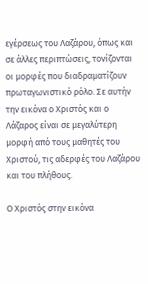εγέρσεως του Λαζάρου, όπως και σε άλλες περιπτώσεις, τονίζονται οι μορφές που διαδραματίζουν πρωταγωνιστικό ρόλο. Σε αυτήν την εικόνα ο Χριστός και ο Λάζαρος είναι σε μεγαλύτερη μορφή από τους μαθητές του Χριστού, τις αδερφές του Λαζάρου και του πλήθους.

Ο Χριστός στην εικόνα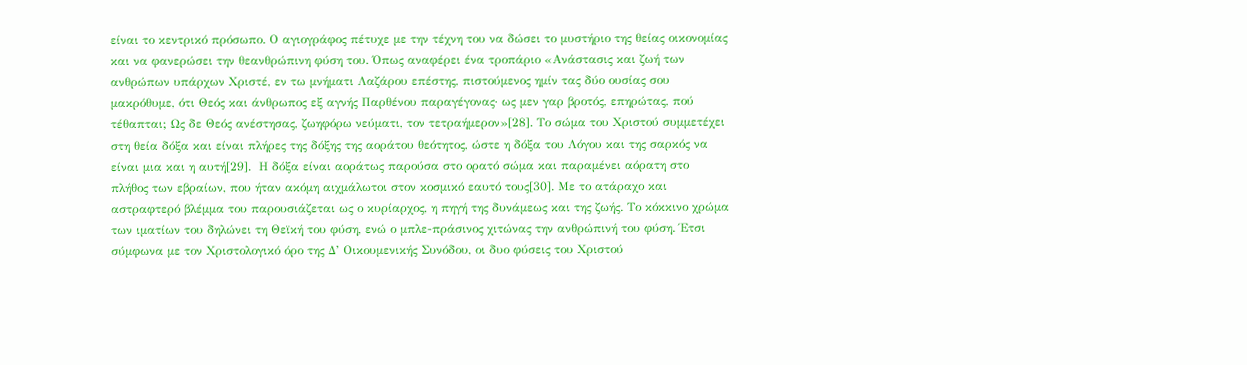είναι το κεντρικό πρόσωπο. Ο αγιογράφος πέτυχε με την τέχνη του να δώσει το μυστήριο της θείας οικονομίας και να φανερώσει την θεανθρώπινη φύση του. Όπως αναφέρει ένα τροπάριο «Ανάστασις και ζωή των ανθρώπων υπάρχων Χριστέ, εν τω μνήματι Λαζάρου επέστης, πιστούμενος ημίν τας δύο ουσίας σου μακρόθυμε, ότι Θεός και άνθρωπος εξ αγνής Παρθένου παραγέγονας· ως μεν γαρ βροτός, επηρώτας, πού τέθαπται; Ως δε Θεός ανέστησας, ζωηφόρω νεύματι, τον τετραήμερον»[28]. Το σώμα του Χριστού συμμετέχει στη θεία δόξα και είναι πλήρες της δόξης της αοράτου θεότητος, ώστε η δόξα του Λόγου και της σαρκός να είναι μια και η αυτή[29].  Η δόξα είναι αοράτως παρούσα στο ορατό σώμα και παραμένει αόρατη στο πλήθος των εβραίων, που ήταν ακόμη αιχμάλωτοι στον κοσμικό εαυτό τους[30]. Με το ατάραχο και αστραφτερό βλέμμα του παρουσιάζεται ως ο κυρίαρχος, η πηγή της δυνάμεως και της ζωής. Το κόκκινο χρώμα των ιματίων του δηλώνει τη Θεϊκή του φύση, ενώ ο μπλε-πράσινος χιτώνας την ανθρώπινή του φύση. Έτσι σύμφωνα με τον Χριστολογικό όρο της Δ’ Οικουμενικής Συνόδου, οι δυο φύσεις του Χριστού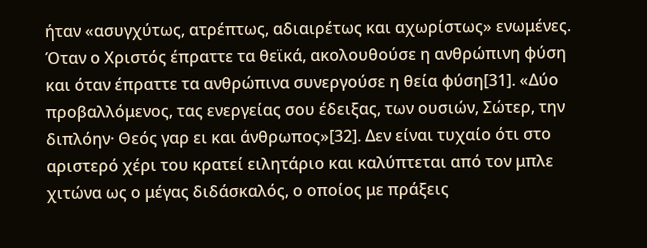ήταν «ασυγχύτως, ατρέπτως, αδιαιρέτως και αχωρίστως» ενωμένες. Όταν ο Χριστός έπραττε τα θεϊκά, ακολουθούσε η ανθρώπινη φύση και όταν έπραττε τα ανθρώπινα συνεργούσε η θεία φύση[31]. «Δύο προβαλλόμενος, τας ενεργείας σου έδειξας, των ουσιών, Σώτερ, την διπλόην· Θεός γαρ ει και άνθρωπος»[32]. Δεν είναι τυχαίο ότι στο αριστερό χέρι του κρατεί ειλητάριο και καλύπτεται από τον μπλε χιτώνα ως ο μέγας διδάσκαλός, ο οποίος με πράξεις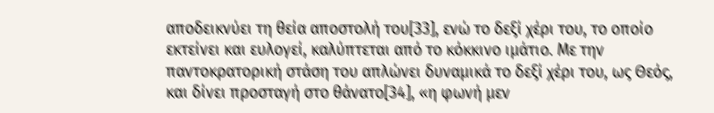αποδεικνύει τη θεία αποστολή του[33], ενώ το δεξί χέρι του, το οποίο εκτείνει και ευλογεί, καλύπτεται από το κόκκινο ιμάτιο. Με την παντοκρατορική στάση του απλώνει δυναμικά το δεξί χέρι του, ως Θεός, και δίνει προσταγή στο θάνατο[34], «η φωνή μεν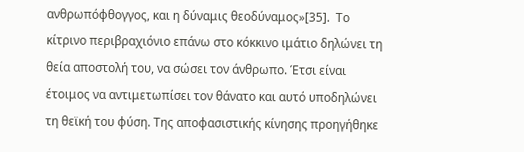ανθρωπόφθογγος, και η δύναμις θεοδύναμος»[35].  Το κίτρινο περιβραχιόνιο επάνω στο κόκκινο ιμάτιο δηλώνει τη θεία αποστολή του, να σώσει τον άνθρωπο. Έτσι είναι έτοιμος να αντιμετωπίσει τον θάνατο και αυτό υποδηλώνει τη θεϊκή του φύση. Της αποφασιστικής κίνησης προηγήθηκε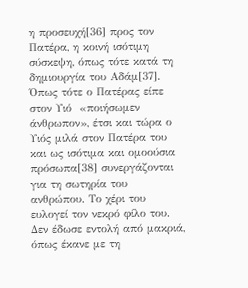η προσευχή[36] προς τον Πατέρα, η κοινή ισότιμη σύσκεψη, όπως τότε κατά τη δημιουργία του Αδάμ[37]. Όπως τότε ο Πατέρας είπε στον Υιό  «ποιήσωμεν άνθρωπον», έτσι και τώρα ο Υιός μιλά στον Πατέρα του και ως ισότιμα και ομοούσια πρόσωπα[38] συνεργάζονται για τη σωτηρία του ανθρώπου. Το χέρι του ευλογεί τον νεκρό φίλο του. Δεν έδωσε εντολή από μακριά, όπως έκανε με τη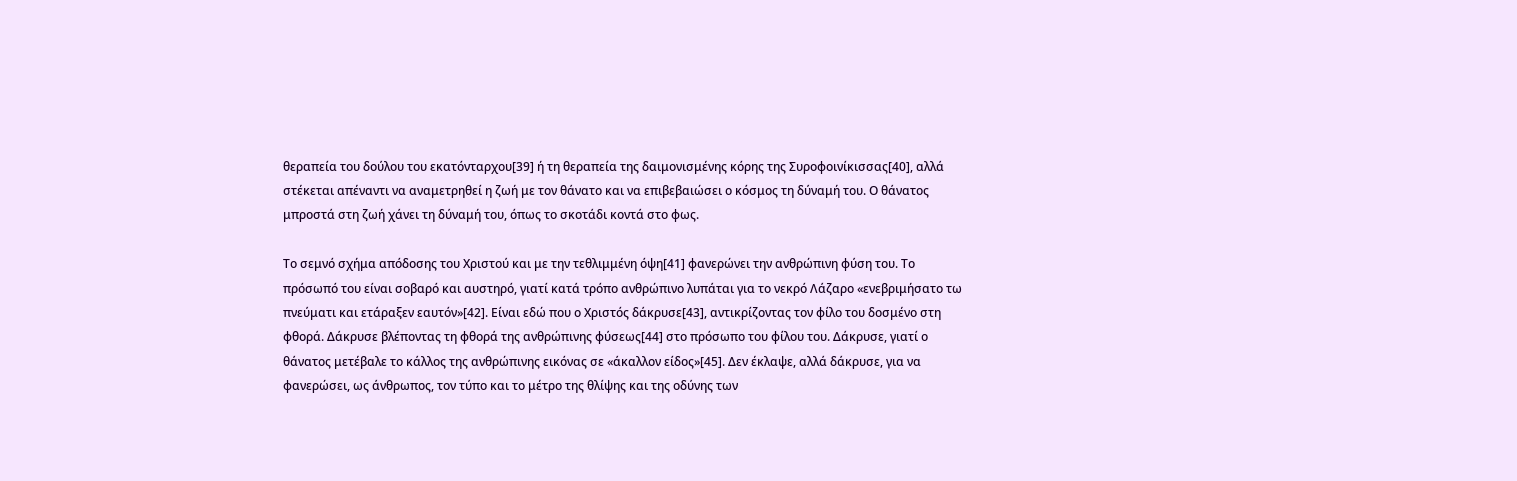θεραπεία του δούλου του εκατόνταρχου[39] ή τη θεραπεία της δαιμονισμένης κόρης της Συροφοινίκισσας[40], αλλά στέκεται απέναντι να αναμετρηθεί η ζωή με τον θάνατο και να επιβεβαιώσει ο κόσμος τη δύναμή του. Ο θάνατος μπροστά στη ζωή χάνει τη δύναμή του, όπως το σκοτάδι κοντά στο φως.

Το σεμνό σχήμα απόδοσης του Χριστού και με την τεθλιμμένη όψη[41] φανερώνει την ανθρώπινη φύση του. Το πρόσωπό του είναι σοβαρό και αυστηρό, γιατί κατά τρόπο ανθρώπινο λυπάται για το νεκρό Λάζαρο «ενεβριμήσατο τω πνεύματι και ετάραξεν εαυτόν»[42]. Είναι εδώ που ο Χριστός δάκρυσε[43], αντικρίζοντας τον φίλο του δοσμένο στη φθορά. Δάκρυσε βλέποντας τη φθορά της ανθρώπινης φύσεως[44] στο πρόσωπο του φίλου του. Δάκρυσε, γιατί ο θάνατος μετέβαλε το κάλλος της ανθρώπινης εικόνας σε «άκαλλον είδος»[45]. Δεν έκλαψε, αλλά δάκρυσε, για να φανερώσει, ως άνθρωπος, τον τύπο και το μέτρο της θλίψης και της οδύνης των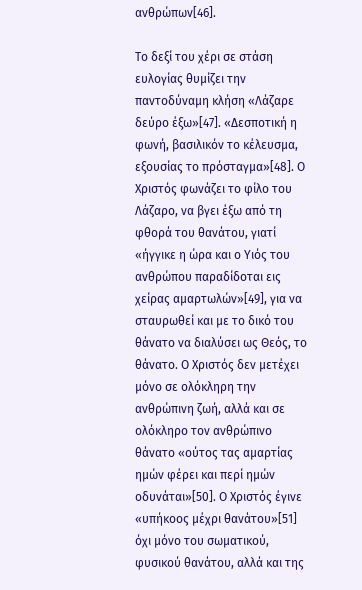ανθρώπων[46].

Το δεξί του χέρι σε στάση ευλογίας θυμίζει την παντοδύναμη κλήση «Λάζαρε δεύρο έξω»[47]. «Δεσποτική η φωνή, βασιλικόν το κέλευσμα, εξουσίας το πρόσταγμα»[48]. Ο Χριστός φωνάζει το φίλο του Λάζαρο, να βγει έξω από τη φθορά του θανάτου, γιατί «ήγγικε η ώρα και ο Υιός του ανθρώπου παραδίδοται εις χείρας αμαρτωλών»[49], για να σταυρωθεί και με το δικό του θάνατο να διαλύσει ως Θεός, το θάνατο. Ο Χριστός δεν μετέχει μόνο σε ολόκληρη την ανθρώπινη ζωή, αλλά και σε ολόκληρο τον ανθρώπινο θάνατο «ούτος τας αμαρτίας ημών φέρει και περί ημών οδυνάται»[50]. Ο Χριστός έγινε «υπήκοος μέχρι θανάτου»[51] όχι μόνο του σωματικού, φυσικού θανάτου, αλλά και της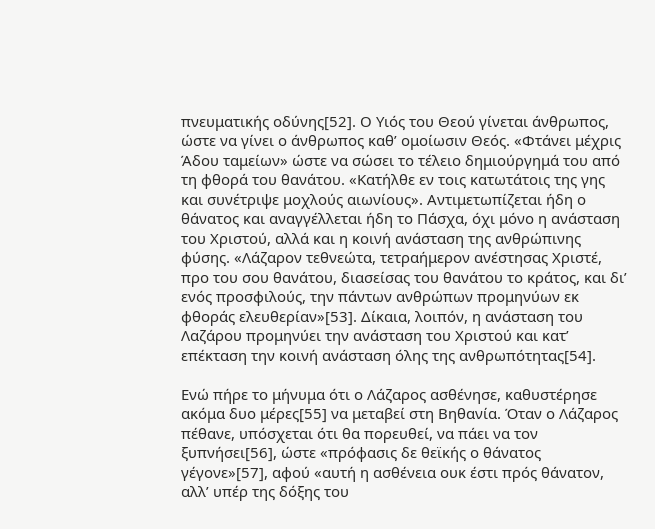πνευματικής οδύνης[52]. Ο Υιός του Θεού γίνεται άνθρωπος, ώστε να γίνει ο άνθρωπος καθ’ ομοίωσιν Θεός. «Φτάνει μέχρις Άδου ταμείων» ώστε να σώσει το τέλειο δημιούργημά του από τη φθορά του θανάτου. «Κατήλθε εν τοις κατωτάτοις της γης και συνέτριψε μοχλούς αιωνίους». Αντιμετωπίζεται ήδη ο θάνατος και αναγγέλλεται ήδη το Πάσχα, όχι μόνο η ανάσταση του Χριστού, αλλά και η κοινή ανάσταση της ανθρώπινης φύσης. «Λάζαρον τεθνεώτα, τετραήμερον ανέστησας Χριστέ, προ του σου θανάτου, διασείσας του θανάτου το κράτος, και δι’ ενός προσφιλούς, την πάντων ανθρώπων προμηνύων εκ φθοράς ελευθερίαν»[53]. Δίκαια, λοιπόν, η ανάσταση του Λαζάρου προμηνύει την ανάσταση του Χριστού και κατ’ επέκταση την κοινή ανάσταση όλης της ανθρωπότητας[54].

Ενώ πήρε το μήνυμα ότι ο Λάζαρος ασθένησε, καθυστέρησε ακόμα δυο μέρες[55] να μεταβεί στη Βηθανία. Όταν ο Λάζαρος πέθανε, υπόσχεται ότι θα πορευθεί, να πάει να τον ξυπνήσει[56], ώστε «πρόφασις δε θεϊκής ο θάνατος γέγονε»[57], αφού «αυτή η ασθένεια ουκ έστι πρός θάνατον, αλλ’ υπέρ της δόξης του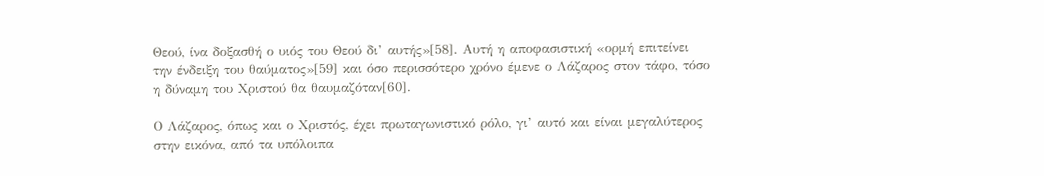Θεού, ίνα δοξασθή ο υιός του Θεού δι’ αυτής»[58]. Αυτή η αποφασιστική «ορμή επιτείνει την ένδειξη του θαύματος»[59] και όσο περισσότερο χρόνο έμενε ο Λάζαρος στον τάφο, τόσο η δύναμη του Χριστού θα θαυμαζόταν[60].

Ο Λάζαρος, όπως και ο Χριστός, έχει πρωταγωνιστικό ρόλο, γι’ αυτό και είναι μεγαλύτερος στην εικόνα, από τα υπόλοιπα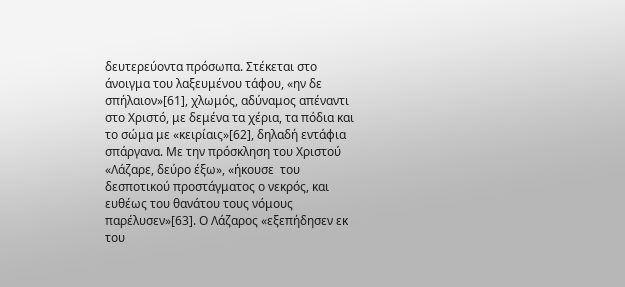δευτερεύοντα πρόσωπα. Στέκεται στο άνοιγμα του λαξευμένου τάφου, «ην δε σπήλαιον»[61], χλωμός, αδύναμος απέναντι στο Χριστό, με δεμένα τα χέρια, τα πόδια και το σώμα με «κειρίαις»[62], δηλαδή εντάφια σπάργανα. Με την πρόσκληση του Χριστού «Λάζαρε, δεύρο έξω», «ήκουσε  του δεσποτικού προστάγματος ο νεκρός, και ευθέως του θανάτου τους νόμους παρέλυσεν»[63]. Ο Λάζαρος «εξεπήδησεν εκ του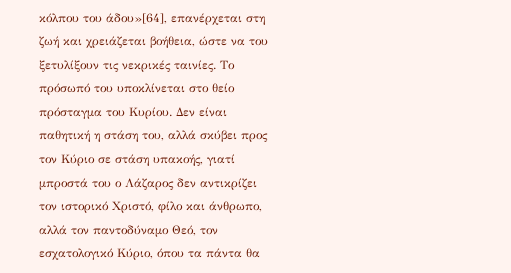κόλπου του άδου»[64], επανέρχεται στη ζωή και χρειάζεται βοήθεια, ώστε να του ξετυλίξουν τις νεκρικές ταινίες. Το πρόσωπό του υποκλίνεται στο θείο πρόσταγμα του Κυρίου. Δεν είναι παθητική η στάση του, αλλά σκύβει προς τον Κύριο σε στάση υπακοής, γιατί μπροστά του ο Λάζαρος δεν αντικρίζει τον ιστορικό Χριστό, φίλο και άνθρωπο, αλλά τον παντοδύναμο Θεό, τον εσχατολογικό Κύριο, όπου τα πάντα θα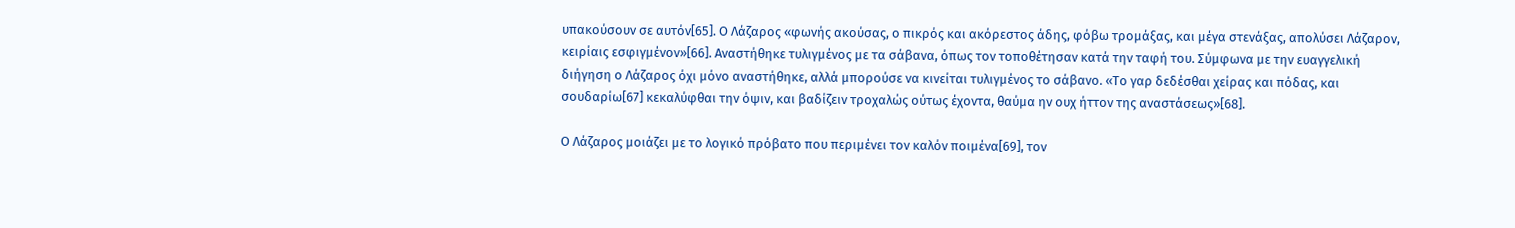υπακούσουν σε αυτόν[65]. Ο Λάζαρος «φωνής ακούσας, ο πικρός και ακόρεστος άδης, φόβω τρομάξας, και μέγα στενάξας, απολύσει Λάζαρον, κειρίαις εσφιγμένον»[66]. Αναστήθηκε τυλιγμένος με τα σάβανα, όπως τον τοποθέτησαν κατά την ταφή του. Σύμφωνα με την ευαγγελική διήγηση ο Λάζαρος όχι μόνο αναστήθηκε, αλλά μπορούσε να κινείται τυλιγμένος το σάβανο. «Το γαρ δεδέσθαι χείρας και πόδας, και σουδαρίω[67] κεκαλύφθαι την όψιν, και βαδίζειν τροχαλώς ούτως έχοντα, θαύμα ην ουχ ήττον της αναστάσεως»[68].

Ο Λάζαρος μοιάζει με το λογικό πρόβατο που περιμένει τον καλόν ποιμένα[69], τον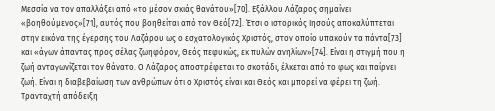Μεσσία να τον απαλλάξει από «το μέσον σκιάς θανάτου»[70]. Εξάλλου Λάζαρος σημαίνει «βοηθούμενος»[71], αυτός που βοηθείται από τον Θεό[72]. Έτσι ο ιστορικός Ιησούς αποκαλύπτεται στην εικόνα της έγερσης του Λαζάρου ως ο εσχατολογικός Χριστός, στον οποίο υπακούν τα πάντα[73] και «άγων άπαντας προς σέλας ζωηφόρον, Θεός πεφυκώς, εκ πυλών ανηλίων»[74]. Είναι η στιγμή που η ζωή ανταγωνίζεται τον θάνατο. Ο Λάζαρος αποστρέφεται το σκοτάδι, έλκεται από το φως και παίρνει ζωή. Είναι η διαβεβαίωση των ανθρώπων ότι ο Χριστός είναι και Θεός και μπορεί να φέρει τη ζωή. Τρανταχτή απόδειξη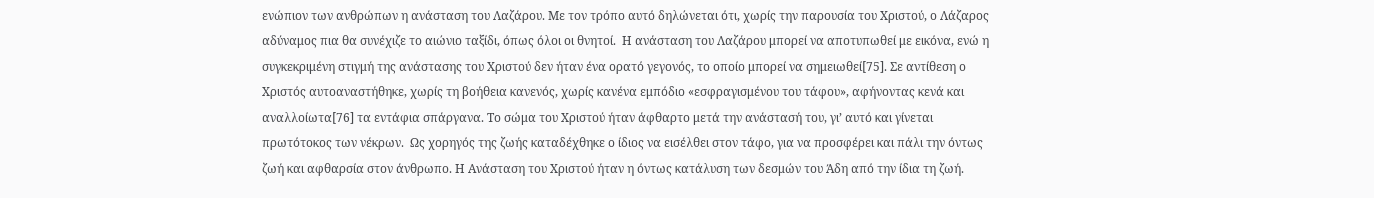ενώπιον των ανθρώπων η ανάσταση του Λαζάρου. Με τον τρόπο αυτό δηλώνεται ότι, χωρίς την παρουσία του Χριστού, ο Λάζαρος αδύναμος πια θα συνέχιζε το αιώνιο ταξίδι, όπως όλοι οι θνητοί.  Η ανάσταση του Λαζάρου μπορεί να αποτυπωθεί με εικόνα, ενώ η συγκεκριμένη στιγμή της ανάστασης του Χριστού δεν ήταν ένα ορατό γεγονός, το οποίο μπορεί να σημειωθεί[75]. Σε αντίθεση ο Χριστός αυτοαναστήθηκε, χωρίς τη βοήθεια κανενός, χωρίς κανένα εμπόδιο «εσφραγισμένου του τάφου», αφήνοντας κενά και αναλλοίωτα[76] τα εντάφια σπάργανα. Το σώμα του Χριστού ήταν άφθαρτο μετά την ανάστασή του, γι’ αυτό και γίνεται πρωτότοκος των νέκρων.  Ως χορηγός της ζωής καταδέχθηκε ο ίδιος να εισέλθει στον τάφο, για να προσφέρει και πάλι την όντως ζωή και αφθαρσία στον άνθρωπο. Η Ανάσταση του Χριστού ήταν η όντως κατάλυση των δεσμών του Άδη από την ίδια τη ζωή.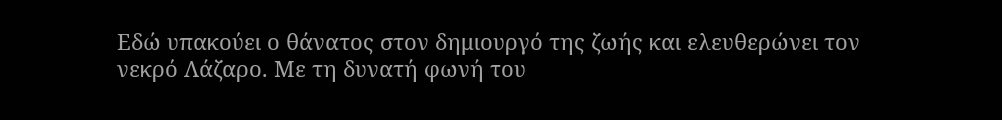Εδώ υπακούει ο θάνατος στον δημιουργό της ζωής και ελευθερώνει τον νεκρό Λάζαρο. Με τη δυνατή φωνή του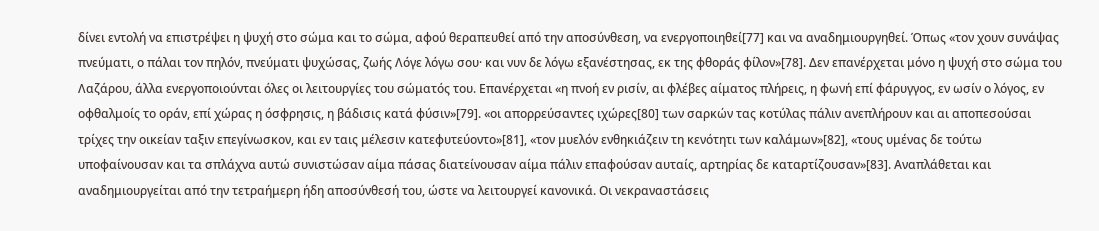δίνει εντολή να επιστρέψει η ψυχή στο σώμα και το σώμα, αφού θεραπευθεί από την αποσύνθεση, να ενεργοποιηθεί[77] και να αναδημιουργηθεί. Όπως «τον χουν συνάψας πνεύματι, ο πάλαι τον πηλόν, πνεύματι ψυχώσας, ζωής Λόγε λόγω σου· και νυν δε λόγω εξανέστησας, εκ της φθοράς φίλον»[78]. Δεν επανέρχεται μόνο η ψυχή στο σώμα του Λαζάρου, άλλα ενεργοποιούνται όλες οι λειτουργίες του σώματός του. Επανέρχεται «η πνοή εν ρισίν, αι φλέβες αίματος πλήρεις, η φωνή επί φάρυγγος, εν ωσίν ο λόγος, εν οφθαλμοίς το οράν, επί χώρας η όσφρησις, η βάδισις κατά φύσιν»[79]. «οι απορρεύσαντες ιχώρες[80] των σαρκών τας κοτύλας πάλιν ανεπλήρουν και αι αποπεσούσαι τρίχες την οικείαν ταξιν επεγίνωσκον, και εν ταις μέλεσιν κατεφυτεύοντο»[81], «τον μυελόν ενθηκιάζειν τη κενότητι των καλάμων»[82], «τους υμένας δε τούτω υποφαίνουσαν και τα σπλάχνα αυτώ συνιστώσαν αίμα πάσας διατείνουσαν αίμα πάλιν επαφούσαν αυταίς, αρτηρίας δε καταρτίζουσαν»[83]. Αναπλάθεται και αναδημιουργείται από την τετραήμερη ήδη αποσύνθεσή του, ώστε να λειτουργεί κανονικά. Οι νεκραναστάσεις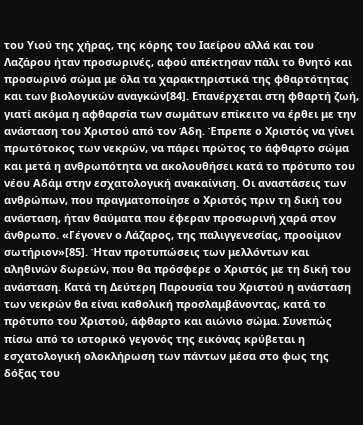του Υιού της χήρας, της κόρης του Ιαείρου αλλά και του Λαζάρου ήταν προσωρινές, αφού απέκτησαν πάλι το θνητό και προσωρινό σώμα με όλα τα χαρακτηριστικά της φθαρτότητας και των βιολογικών αναγκών[84]. Επανέρχεται στη φθαρτή ζωή, γιατί ακόμα η αφθαρσία των σωμάτων επίκειτο να έρθει με την ανάσταση του Χριστού από τον Άδη. Έπρεπε ο Χριστός να γίνει πρωτότοκος των νεκρών, να πάρει πρώτος το άφθαρτο σώμα και μετά η ανθρωπότητα να ακολουθήσει κατά το πρότυπο του νέου Αδάμ στην εσχατολογική ανακαίνιση. Οι αναστάσεις των ανθρώπων, που πραγματοποίησε ο Χριστός πριν τη δική του ανάσταση, ήταν θαύματα που έφεραν προσωρινή χαρά στον άνθρωπο. «Γέγονεν ο Λάζαρος, της παλιγγενεσίας, προοίμιον σωτήριον»[85]. Ήταν προτυπώσεις των μελλόντων και αληθινών δωρεών, που θα πρόσφερε ο Χριστός με τη δική του ανάσταση. Κατά τη Δεύτερη Παρουσία του Χριστού η ανάσταση των νεκρών θα είναι καθολική προσλαμβάνοντας, κατά το πρότυπο του Χριστού, άφθαρτo και αιώνιo σώμα. Συνεπώς πίσω από το ιστορικό γεγονός της εικόνας κρύβεται η εσχατολογική ολοκλήρωση των πάντων μέσα στο φως της δόξας του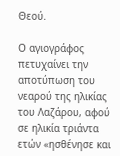Θεού.

Ο αγιογράφος πετυχαίνει την αποτύπωση του νεαρού της ηλικίας του Λαζάρου, αφού σε ηλικία τριάντα ετών «ησθένησε και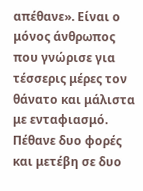απέθανε». Είναι ο μόνος άνθρωπος που γνώρισε για τέσσερις μέρες τον θάνατο και μάλιστα με ενταφιασμό. Πέθανε δυο φορές και μετέβη σε δυο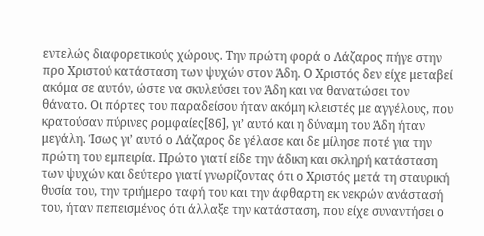εντελώς διαφορετικούς χώρους. Την πρώτη φορά ο Λάζαρος πήγε στην προ Χριστού κατάσταση των ψυχών στον Άδη. Ο Χριστός δεν είχε μεταβεί ακόμα σε αυτόν, ώστε να σκυλεύσει τον Άδη και να θανατώσει τον θάνατο. Οι πόρτες του παραδείσου ήταν ακόμη κλειστές με αγγέλους, που κρατούσαν πύρινες ρομφαίες[86], γι’ αυτό και η δύναμη του Άδη ήταν μεγάλη. Ίσως γι’ αυτό ο Λάζαρος δε γέλασε και δε μίλησε ποτέ για την πρώτη του εμπειρία. Πρώτο γιατί είδε την άδικη και σκληρή κατάσταση των ψυχών και δεύτερο γιατί γνωρίζοντας ότι ο Χριστός μετά τη σταυρική θυσία του, την τριήμερο ταφή του και την άφθαρτη εκ νεκρών ανάστασή του, ήταν πεπεισμένος ότι άλλαξε την κατάσταση, που είχε συναντήσει ο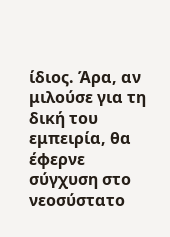ίδιος. Άρα, αν μιλούσε για τη δική του εμπειρία, θα έφερνε σύγχυση στο νεοσύστατο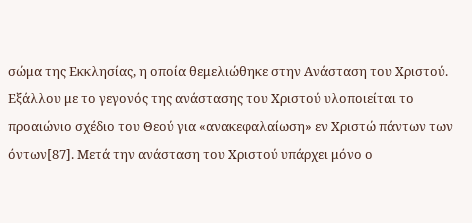σώμα της Εκκλησίας, η οποία θεμελιώθηκε στην Ανάσταση του Χριστού.  Εξάλλου με το γεγονός της ανάστασης του Χριστού υλοποιείται το προαιώνιο σχέδιο του Θεού για «ανακεφαλαίωση» εν Χριστώ πάντων των όντων[87]. Μετά την ανάσταση του Χριστού υπάρχει μόνο ο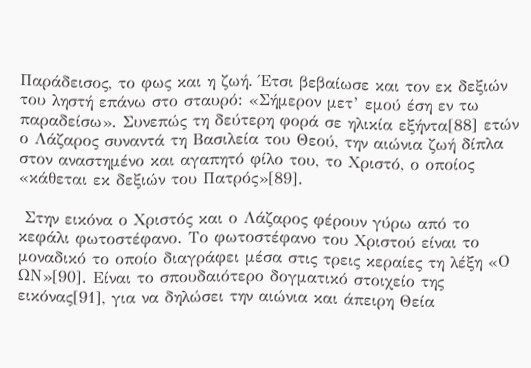Παράδεισος, το φως και η ζωή. Έτσι βεβαίωσε και τον εκ δεξιών του ληστή επάνω στο σταυρό: «Σήμερον μετ’ εμού έση εν τω παραδείσω». Συνεπώς τη δεύτερη φορά σε ηλικία εξήντα[88] ετών ο Λάζαρος συναντά τη Βασιλεία του Θεού, την αιώνια ζωή δίπλα στον αναστημένο και αγαπητό φίλο του, το Χριστό, ο οποίος «κάθεται εκ δεξιών του Πατρός»[89].

 Στην εικόνα ο Χριστός και ο Λάζαρος φέρουν γύρω από το κεφάλι φωτοστέφανο. Το φωτοστέφανο του Χριστού είναι το μοναδικό το οποίο διαγράφει μέσα στις τρεις κεραίες τη λέξη «Ο ΩΝ»[90]. Είναι το σπουδαιότερο δογματικό στοιχείο της εικόνας[91], για να δηλώσει την αιώνια και άπειρη Θεία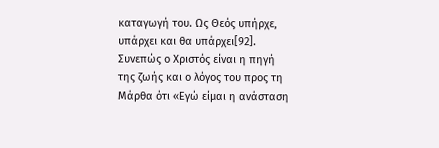καταγωγή του. Ως Θεός υπήρχε, υπάρχει και θα υπάρχει[92]. Συνεπώς ο Χριστός είναι η πηγή της ζωής και ο λόγος του προς τη Μάρθα ότι «Εγώ είμαι η ανάσταση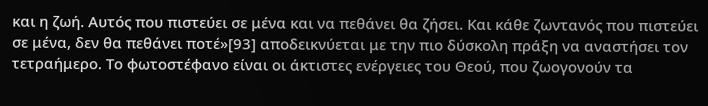και η ζωή. Αυτός που πιστεύει σε μένα και να πεθάνει θα ζήσει. Και κάθε ζωντανός που πιστεύει σε μένα, δεν θα πεθάνει ποτέ»[93] αποδεικνύεται με την πιο δύσκολη πράξη να αναστήσει τον τετραήμερο. Το φωτοστέφανο είναι οι άκτιστες ενέργειες του Θεού, που ζωογονούν τα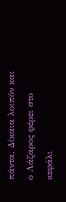πάντα. Δίκαια λοιπόν και ο Λάζαρος φέρει στο κεφάλι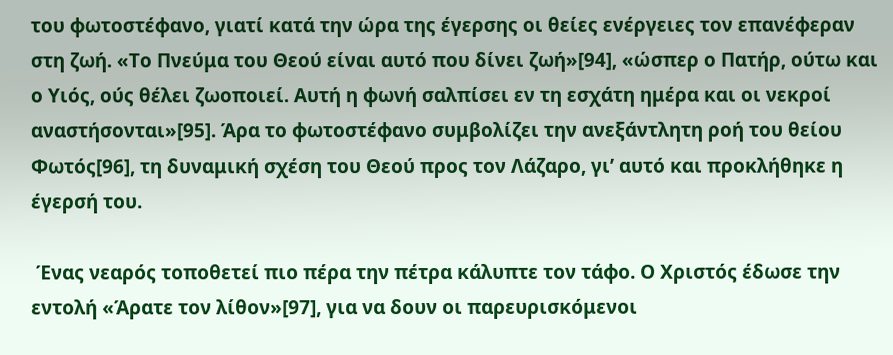του φωτοστέφανο, γιατί κατά την ώρα της έγερσης οι θείες ενέργειες τον επανέφεραν στη ζωή. «Το Πνεύμα του Θεού είναι αυτό που δίνει ζωή»[94], «ώσπερ ο Πατήρ, ούτω και ο Υιός, ούς θέλει ζωοποιεί. Αυτή η φωνή σαλπίσει εν τη εσχάτη ημέρα και οι νεκροί αναστήσονται»[95]. Άρα το φωτοστέφανο συμβολίζει την ανεξάντλητη ροή του θείου Φωτός[96], τη δυναμική σχέση του Θεού προς τον Λάζαρο, γι’ αυτό και προκλήθηκε η έγερσή του.

 Ένας νεαρός τοποθετεί πιο πέρα την πέτρα κάλυπτε τον τάφο. Ο Χριστός έδωσε την εντολή «Άρατε τον λίθον»[97], για να δουν οι παρευρισκόμενοι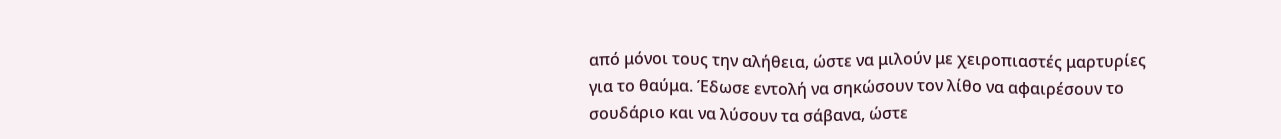από μόνοι τους την αλήθεια, ώστε να μιλούν με χειροπιαστές μαρτυρίες για το θαύμα. Έδωσε εντολή να σηκώσουν τον λίθο να αφαιρέσουν το σουδάριο και να λύσουν τα σάβανα, ώστε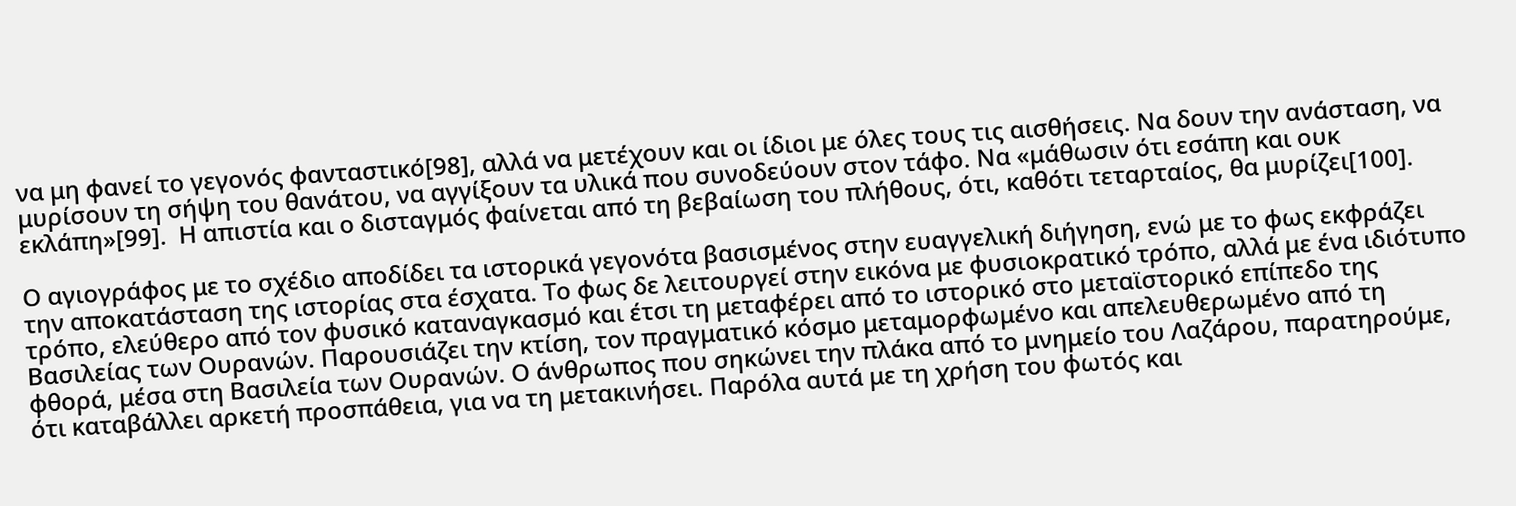να μη φανεί το γεγονός φανταστικό[98], αλλά να μετέχουν και οι ίδιοι με όλες τους τις αισθήσεις. Να δουν την ανάσταση, να μυρίσουν τη σήψη του θανάτου, να αγγίξουν τα υλικά που συνοδεύουν στον τάφο. Να «μάθωσιν ότι εσάπη και ουκ εκλάπη»[99].  Η απιστία και ο δισταγμός φαίνεται από τη βεβαίωση του πλήθους, ότι, καθότι τεταρταίος, θα μυρίζει[100].

Ο αγιογράφος με το σχέδιο αποδίδει τα ιστορικά γεγονότα βασισμένος στην ευαγγελική διήγηση, ενώ με το φως εκφράζει την αποκατάσταση της ιστορίας στα έσχατα. Το φως δε λειτουργεί στην εικόνα με φυσιοκρατικό τρόπο, αλλά με ένα ιδιότυπο τρόπο, ελεύθερο από τον φυσικό καταναγκασμό και έτσι τη μεταφέρει από το ιστορικό στο μεταϊστορικό επίπεδο της Βασιλείας των Ουρανών. Παρουσιάζει την κτίση, τον πραγματικό κόσμο μεταμορφωμένο και απελευθερωμένο από τη φθορά, μέσα στη Βασιλεία των Ουρανών. Ο άνθρωπος που σηκώνει την πλάκα από το μνημείο του Λαζάρου, παρατηρούμε, ότι καταβάλλει αρκετή προσπάθεια, για να τη μετακινήσει. Παρόλα αυτά με τη χρήση του φωτός και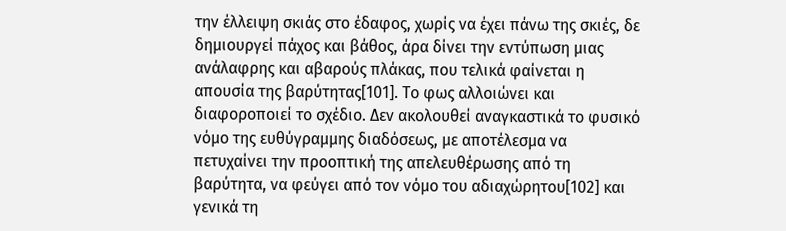την έλλειψη σκιάς στο έδαφος, χωρίς να έχει πάνω της σκιές, δε δημιουργεί πάχος και βάθος, άρα δίνει την εντύπωση μιας ανάλαφρης και αβαρούς πλάκας, που τελικά φαίνεται η απουσία της βαρύτητας[101]. Το φως αλλοιώνει και διαφοροποιεί το σχέδιο. Δεν ακολουθεί αναγκαστικά το φυσικό νόμο της ευθύγραμμης διαδόσεως, με αποτέλεσμα να πετυχαίνει την προοπτική της απελευθέρωσης από τη βαρύτητα, να φεύγει από τον νόμο του αδιαχώρητου[102] και γενικά τη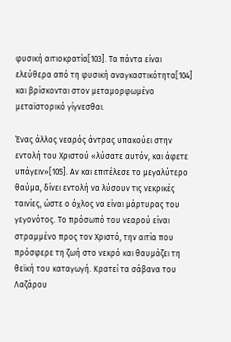φυσική αιτιοκρατία[103]. Τα πάντα είναι ελεύθερα από τη φυσική αναγκαστικότητα[104] και βρίσκονται στον μεταμορφωμένο μεταϊστορικό γίγνεσθαι.

Ένας άλλος νεαρός άντρας υπακούει στην εντολή του Χριστού «λύσατε αυτόν, και άφετε υπάγειν»[105]. Αν και επιτέλεσε το μεγαλύτερο θαύμα, δίνει εντολή να λύσουν τις νεκρικές ταινίες, ώστε ο όχλος να είναι μάρτυρας του γεγονότος. Το πρόσωπό του νεαρού είναι στραμμένο προς τον Χριστό, την αιτία που πρόσφερε τη ζωή στο νεκρό και θαυμάζει τη θεϊκή του καταγωγή. Κρατεί τα σάβανα του Λαζάρου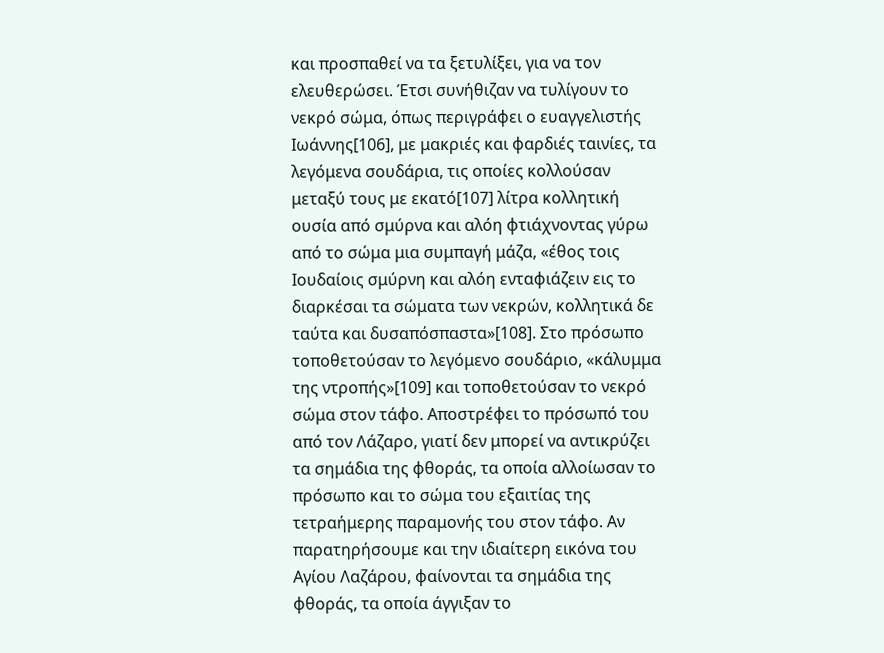και προσπαθεί να τα ξετυλίξει, για να τον ελευθερώσει. Έτσι συνήθιζαν να τυλίγουν το νεκρό σώμα, όπως περιγράφει ο ευαγγελιστής Ιωάννης[106], με μακριές και φαρδιές ταινίες, τα λεγόμενα σουδάρια, τις οποίες κολλούσαν μεταξύ τους με εκατό[107] λίτρα κολλητική ουσία από σμύρνα και αλόη φτιάχνοντας γύρω από το σώμα μια συμπαγή μάζα, «έθος τοις Ιουδαίοις σμύρνη και αλόη ενταφιάζειν εις το διαρκέσαι τα σώματα των νεκρών, κολλητικά δε ταύτα και δυσαπόσπαστα»[108]. Στο πρόσωπο τοποθετούσαν το λεγόμενο σουδάριο, «κάλυμμα της ντροπής»[109] και τοποθετούσαν το νεκρό σώμα στον τάφο. Αποστρέφει το πρόσωπό του από τον Λάζαρο, γιατί δεν μπορεί να αντικρύζει τα σημάδια της φθοράς, τα οποία αλλοίωσαν το πρόσωπο και το σώμα του εξαιτίας της τετραήμερης παραμονής του στον τάφο. Αν παρατηρήσουμε και την ιδιαίτερη εικόνα του Αγίου Λαζάρου, φαίνονται τα σημάδια της φθοράς, τα οποία άγγιξαν το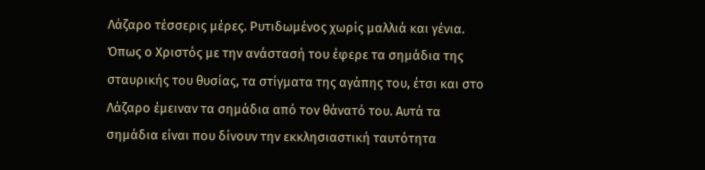Λάζαρο τέσσερις μέρες. Ρυτιδωμένος χωρίς μαλλιά και γένια. Όπως ο Χριστός με την ανάστασή του έφερε τα σημάδια της σταυρικής του θυσίας, τα στίγματα της αγάπης του, έτσι και στο Λάζαρο έμειναν τα σημάδια από τον θάνατό του. Αυτά τα σημάδια είναι που δίνουν την εκκλησιαστική ταυτότητα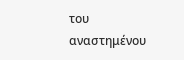του αναστημένου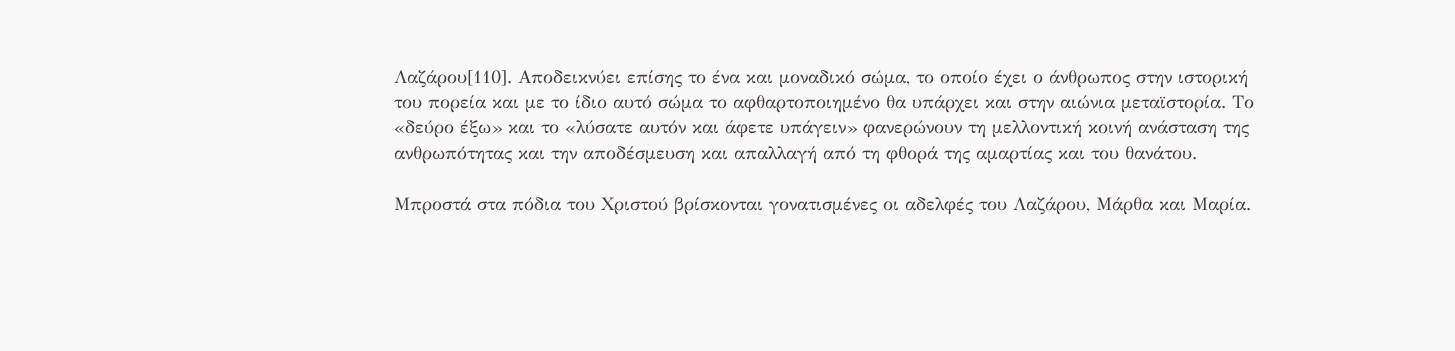Λαζάρου[110]. Αποδεικνύει επίσης το ένα και μοναδικό σώμα, το οποίο έχει ο άνθρωπος στην ιστορική του πορεία και με το ίδιο αυτό σώμα το αφθαρτοποιημένο θα υπάρχει και στην αιώνια μεταϊστορία. Το «δεύρο έξω» και το «λύσατε αυτόν και άφετε υπάγειν» φανερώνουν τη μελλοντική κοινή ανάσταση της ανθρωπότητας και την αποδέσμευση και απαλλαγή από τη φθορά της αμαρτίας και του θανάτου.

Μπροστά στα πόδια του Χριστού βρίσκονται γονατισμένες οι αδελφές του Λαζάρου, Μάρθα και Μαρία.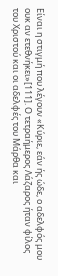Είναι η στιγμή που λέγουν «Κύριε, εάν ής ώδε, ο αδελφός μου ουκ αν ετεθνήκει»[111]. Ο τετραήμερος Λάζαρος ήταν φίλος του Χριστού και οι αδελφές του Μάρθα και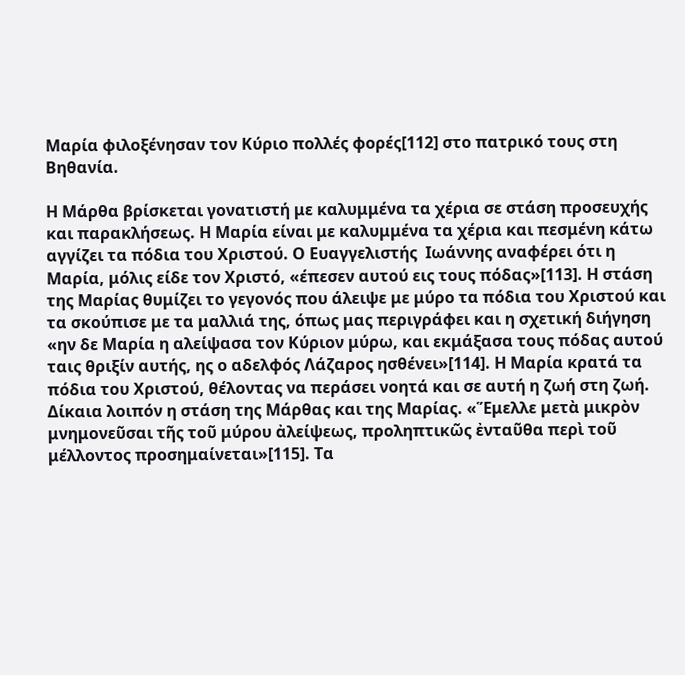Μαρία φιλοξένησαν τον Κύριο πολλές φορές[112] στο πατρικό τους στη Βηθανία.

Η Μάρθα βρίσκεται γονατιστή με καλυμμένα τα χέρια σε στάση προσευχής και παρακλήσεως. Η Μαρία είναι με καλυμμένα τα χέρια και πεσμένη κάτω αγγίζει τα πόδια του Χριστού. Ο Ευαγγελιστής  Ιωάννης αναφέρει ότι η Μαρία, μόλις είδε τον Χριστό, «έπεσεν αυτού εις τους πόδας»[113]. Η στάση της Μαρίας θυμίζει το γεγονός που άλειψε με μύρο τα πόδια του Χριστού και τα σκούπισε με τα μαλλιά της, όπως μας περιγράφει και η σχετική διήγηση «ην δε Μαρία η αλείψασα τον Κύριον μύρω, και εκμάξασα τους πόδας αυτού ταις θριξίν αυτής, ης ο αδελφός Λάζαρος ησθένει»[114]. Η Μαρία κρατά τα πόδια του Χριστού, θέλοντας να περάσει νοητά και σε αυτή η ζωή στη ζωή. Δίκαια λοιπόν η στάση της Μάρθας και της Μαρίας. «Ἕμελλε μετὰ μικρὸν μνημονεῦσαι τῆς τοῦ μύρου ἀλείψεως, προληπτικῶς ἐνταῦθα περὶ τοῦ μέλλοντος προσημαίνεται»[115]. Τα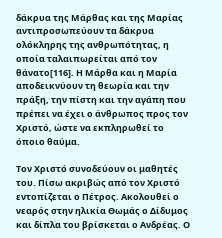δάκρυα της Μάρθας και της Μαρίας αντιπροσωπεύουν τα δάκρυα ολόκληρης της ανθρωπότητας, η οποία ταλαιπωρείται από τον θάνατο[116]. Η Μάρθα και η Μαρία αποδεικνύουν τη θεωρία και την πράξη, την πίστη και την αγάπη που πρέπει να έχει ο άνθρωπος προς τον Χριστό, ώστε να εκπληρωθεί το όποιο θαύμα.

Τον Χριστό συνοδεύουν οι μαθητές του. Πίσω ακριβώς από τον Χριστό εντοπίζεται ο Πέτρος. Ακολουθεί ο νεαρός στην ηλικία Θωμάς ο Δίδυμος και δίπλα του βρίσκεται ο Ανδρέας. Ο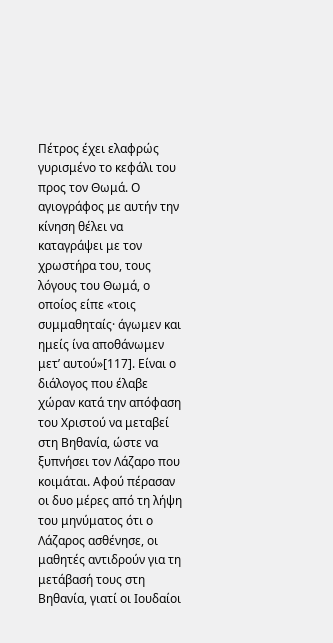Πέτρος έχει ελαφρώς γυρισμένο το κεφάλι του προς τον Θωμά. Ο αγιογράφος με αυτήν την κίνηση θέλει να καταγράψει με τον χρωστήρα του, τους λόγους του Θωμά, ο οποίος είπε «τοις συμμαθηταίς· άγωμεν και ημείς ίνα αποθάνωμεν μετ’ αυτού»[117]. Είναι ο διάλογος που έλαβε χώραν κατά την απόφαση του Χριστού να μεταβεί στη Βηθανία, ώστε να ξυπνήσει τον Λάζαρο που κοιμάται. Αφού πέρασαν οι δυο μέρες από τη λήψη του μηνύματος ότι ο Λάζαρος ασθένησε, οι μαθητές αντιδρούν για τη μετάβασή τους στη Βηθανία, γιατί οι Ιουδαίοι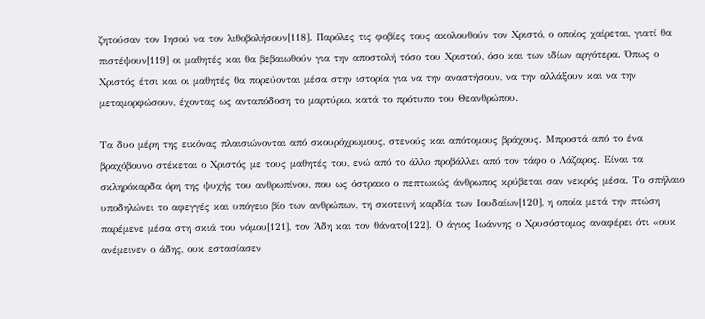ζητούσαν τον Ιησού να τον λιθοβολήσουν[118]. Παρόλες τις φοβίες τους ακολουθούν τον Χριστό, ο οποίος χαίρεται, γιατί θα πιστέψουν[119] οι μαθητές και θα βεβαιωθούν για την αποστολή τόσο του Χριστού, όσο και των ιδίων αργότερα. Όπως ο Χριστός έτσι και οι μαθητές θα πορεύονται μέσα στην ιστορία για να την αναστήσουν, να την αλλάξουν και να την μεταμορφώσουν, έχοντας ως ανταπόδοση το μαρτύριο, κατά το πρότυπο του Θεανθρώπου.

Τα δυο μέρη της εικόνας πλαισιώνονται από σκουρόχρωμους, στενούς και απότομους βράχους. Μπροστά από το ένα βραχόβουνο στέκεται ο Χριστός με τους μαθητές του, ενώ από το άλλο προβάλλει από τον τάφο ο Λάζαρος. Είναι τα σκληρόκαρδα όρη της ψυχής του ανθρωπίνου, που ως όστρακο ο πεπτωκώς άνθρωπος κρύβεται σαν νεκρός μέσα. Το σπήλαιο υποδηλώνει το αφεγγές και υπόγειο βίο των ανθρώπων, τη σκοτεινή καρδία των Ιουδαίων[120], η οποία μετά την πτώση παρέμενε μέσα στη σκιά του νόμου[121], τον Άδη και τον θάνατο[122]. Ο άγιος Ιωάννης ο Χρυσόστομος αναφέρει ότι «ουκ ανέμεινεν ο άδης, ουκ εστασίασεν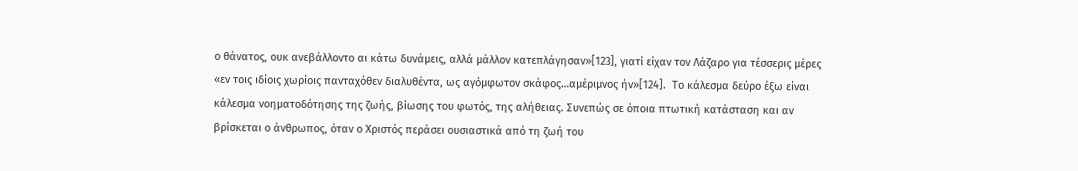ο θάνατος, ουκ ανεβάλλοντο αι κάτω δυνάμεις, αλλά μάλλον κατεπλάγησαν»[123], γιατί είχαν τον Λάζαρο για τέσσερις μέρες «εν τοις ιδίοις χωρίοις πανταχόθεν διαλυθέντα, ως αγόμφωτον σκάφος…αμέριμνος ήν»[124].  Το κάλεσμα δεύρο έξω είναι κάλεσμα νοηματοδότησης της ζωής, βίωσης του φωτός, της αλήθειας. Συνεπώς σε όποια πτωτική κατάσταση και αν βρίσκεται ο άνθρωπος, όταν ο Χριστός περάσει ουσιαστικά από τη ζωή του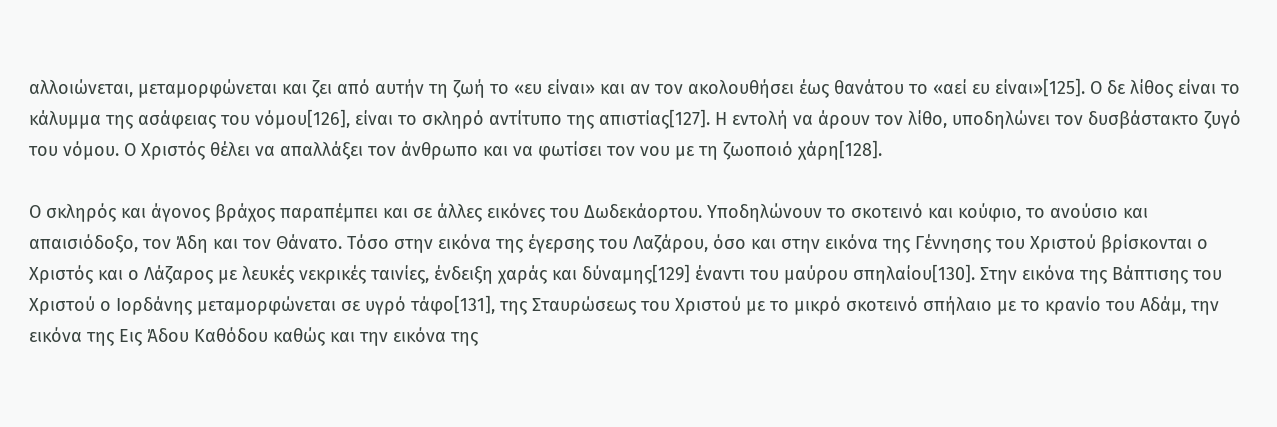αλλοιώνεται, μεταμορφώνεται και ζει από αυτήν τη ζωή το «ευ είναι» και αν τον ακολουθήσει έως θανάτου το «αεί ευ είναι»[125]. Ο δε λίθος είναι το κάλυμμα της ασάφειας του νόμου[126], είναι το σκληρό αντίτυπο της απιστίας[127]. Η εντολή να άρουν τον λίθο, υποδηλώνει τον δυσβάστακτο ζυγό του νόμου. Ο Χριστός θέλει να απαλλάξει τον άνθρωπο και να φωτίσει τον νου με τη ζωοποιό χάρη[128].

Ο σκληρός και άγονος βράχος παραπέμπει και σε άλλες εικόνες του Δωδεκάορτου. Υποδηλώνουν το σκοτεινό και κούφιο, το ανούσιο και απαισιόδοξο, τον Άδη και τον Θάνατο. Τόσο στην εικόνα της έγερσης του Λαζάρου, όσο και στην εικόνα της Γέννησης του Χριστού βρίσκονται ο Χριστός και ο Λάζαρος με λευκές νεκρικές ταινίες, ένδειξη χαράς και δύναμης[129] έναντι του μαύρου σπηλαίου[130]. Στην εικόνα της Βάπτισης του Χριστού ο Ιορδάνης μεταμορφώνεται σε υγρό τάφο[131], της Σταυρώσεως του Χριστού με το μικρό σκοτεινό σπήλαιο με το κρανίο του Αδάμ, την εικόνα της Εις Άδου Καθόδου καθώς και την εικόνα της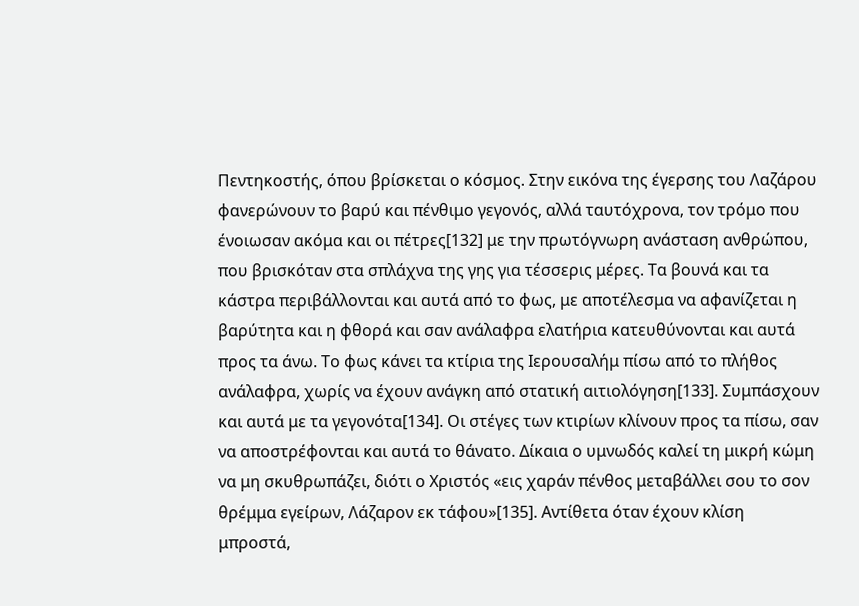Πεντηκοστής, όπου βρίσκεται ο κόσμος. Στην εικόνα της έγερσης του Λαζάρου φανερώνουν το βαρύ και πένθιμο γεγονός, αλλά ταυτόχρονα, τον τρόμο που ένοιωσαν ακόμα και οι πέτρες[132] με την πρωτόγνωρη ανάσταση ανθρώπου, που βρισκόταν στα σπλάχνα της γης για τέσσερις μέρες. Τα βουνά και τα κάστρα περιβάλλονται και αυτά από το φως, με αποτέλεσμα να αφανίζεται η βαρύτητα και η φθορά και σαν ανάλαφρα ελατήρια κατευθύνονται και αυτά προς τα άνω. Το φως κάνει τα κτίρια της Ιερουσαλήμ πίσω από το πλήθος ανάλαφρα, χωρίς να έχουν ανάγκη από στατική αιτιολόγηση[133]. Συμπάσχουν και αυτά με τα γεγονότα[134]. Οι στέγες των κτιρίων κλίνουν προς τα πίσω, σαν να αποστρέφονται και αυτά το θάνατο. Δίκαια ο υμνωδός καλεί τη μικρή κώμη να μη σκυθρωπάζει, διότι ο Χριστός «εις χαράν πένθος μεταβάλλει σου το σον θρέμμα εγείρων, Λάζαρον εκ τάφου»[135]. Αντίθετα όταν έχουν κλίση μπροστά,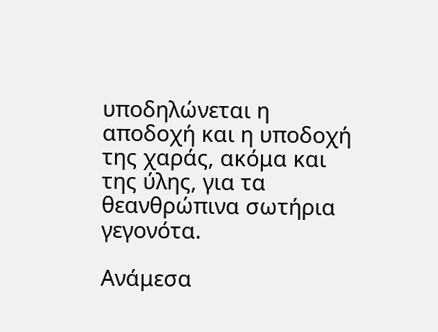υποδηλώνεται η αποδοχή και η υποδοχή της χαράς, ακόμα και της ύλης, για τα θεανθρώπινα σωτήρια γεγονότα.

Ανάμεσα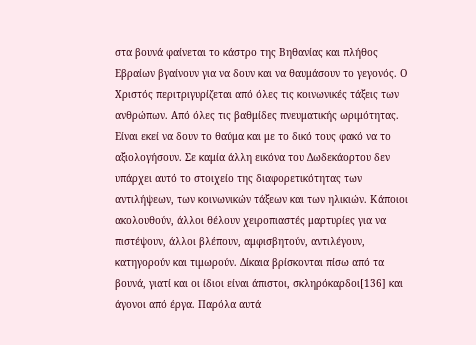στα βουνά φαίνεται το κάστρο της Βηθανίας και πλήθος Εβραίων βγαίνουν για να δουν και να θαυμάσουν το γεγονός. Ο Χριστός περιτριγυρίζεται από όλες τις κοινωνικές τάξεις των ανθρώπων. Από όλες τις βαθμίδες πνευματικής ωριμότητας. Είναι εκεί να δουν το θαύμα και με το δικό τους φακό να το αξιολογήσουν. Σε καμία άλλη εικόνα του Δωδεκάορτου δεν υπάρχει αυτό το στοιχείο της διαφορετικότητας των αντιλήψεων, των κοινωνικών τάξεων και των ηλικιών. Κάποιοι ακολουθούν, άλλοι θέλουν χειροπιαστές μαρτυρίες για να πιστέψουν, άλλοι βλέπουν, αμφισβητούν, αντιλέγουν, κατηγορούν και τιμωρούν. Δίκαια βρίσκονται πίσω από τα βουνά, γιατί και οι ίδιοι είναι άπιστοι, σκληρόκαρδοι[136] και άγονοι από έργα. Παρόλα αυτά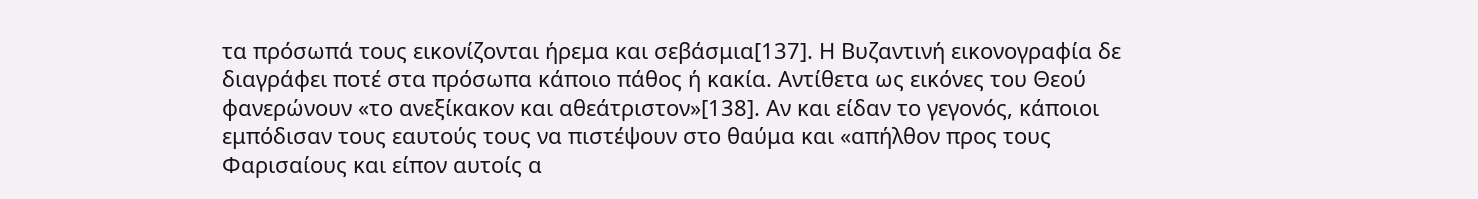τα πρόσωπά τους εικονίζονται ήρεμα και σεβάσμια[137]. Η Βυζαντινή εικονογραφία δε διαγράφει ποτέ στα πρόσωπα κάποιο πάθος ή κακία. Αντίθετα ως εικόνες του Θεού φανερώνουν «το ανεξίκακον και αθεάτριστον»[138]. Αν και είδαν το γεγονός, κάποιοι εμπόδισαν τους εαυτούς τους να πιστέψουν στο θαύμα και «απήλθον προς τους Φαρισαίους και είπον αυτοίς α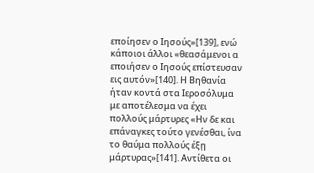εποίησεν ο Ιησούς»[139], ενώ κάποιοι άλλοι «θεασάμενοι α εποιήσεν ο Ιησούς επίστευσαν εις αυτόν»[140]. Η Βηθανία ήταν κοντά στα Ιεροσόλυμα με αποτέλεσμα να έχει πολλούς μάρτυρες «Ην δε και επάναγκες τούτο γενέσθαι, ίνα το θαύμα πολλούς έξῃ μάρτυρας»[141]. Αντίθετα οι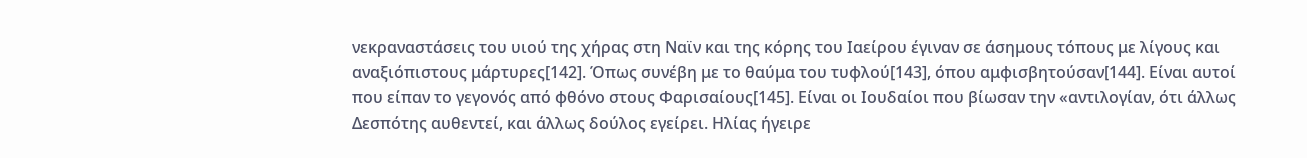νεκραναστάσεις του υιού της χήρας στη Ναϊν και της κόρης του Ιαείρου έγιναν σε άσημους τόπους με λίγους και αναξιόπιστους μάρτυρες[142]. Όπως συνέβη με το θαύμα του τυφλού[143], όπου αμφισβητούσαν[144]. Είναι αυτοί που είπαν το γεγονός από φθόνο στους Φαρισαίους[145]. Είναι οι Ιουδαίοι που βίωσαν την «αντιλογίαν, ότι άλλως Δεσπότης αυθεντεί, και άλλως δούλος εγείρει. Ηλίας ήγειρε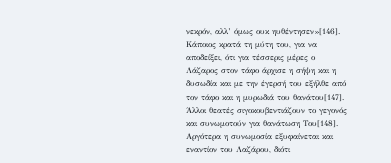νεκρόν, αλλ’ όμως ουκ ηυθέντησεν»[146]. Κάποιος κρατά τη μύτη του, για να αποδείξει, ότι για τέσσερις μέρες ο Λάζαρος στον τάφο άρχισε η σήψη και η δυσωδία και με την έγερσή του εξήλθε από τον τάφο και η μυρωδιά του θανάτου[147]. Άλλοι θεατές σιγοκουβεντιάζουν το γεγονός και συνωμοτούν για θανάτωση Του[148]. Αργότερα η συνωμοσία εξυφαίνεται και εναντίον του Λαζάρου, διότι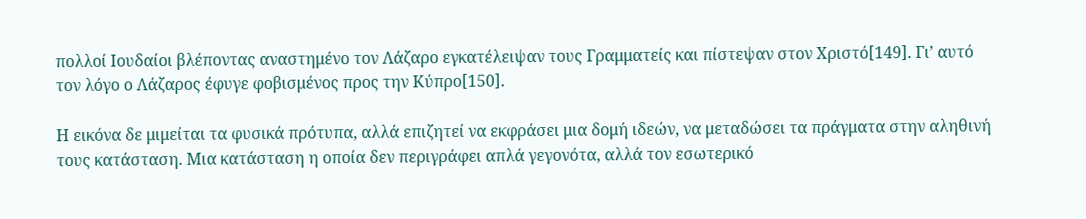πολλοί Ιουδαίοι βλέποντας αναστημένο τον Λάζαρο εγκατέλειψαν τους Γραμματείς και πίστεψαν στον Χριστό[149]. Γι’ αυτό τον λόγο ο Λάζαρος έφυγε φοβισμένος προς την Κύπρο[150].

Η εικόνα δε μιμείται τα φυσικά πρότυπα, αλλά επιζητεί να εκφράσει μια δομή ιδεών, να μεταδώσει τα πράγματα στην αληθινή τους κατάσταση. Μια κατάσταση η οποία δεν περιγράφει απλά γεγονότα, αλλά τον εσωτερικό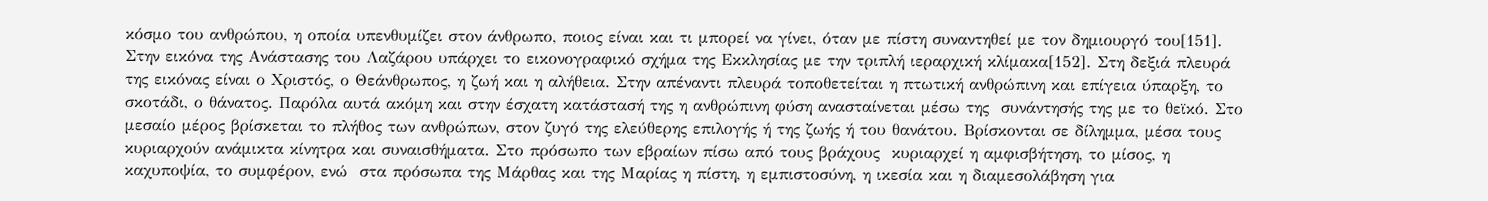κόσμο του ανθρώπου, η οποία υπενθυμίζει στον άνθρωπο, ποιος είναι και τι μπορεί να γίνει, όταν με πίστη συναντηθεί με τον δημιουργό του[151]. Στην εικόνα της Ανάστασης του Λαζάρου υπάρχει το εικονογραφικό σχήμα της Εκκλησίας με την τριπλή ιεραρχική κλίμακα[152]. Στη δεξιά πλευρά της εικόνας είναι ο Χριστός, ο Θεάνθρωπος, η ζωή και η αλήθεια. Στην απέναντι πλευρά τοποθετείται η πτωτική ανθρώπινη και επίγεια ύπαρξη, το σκοτάδι, ο θάνατος. Παρόλα αυτά ακόμη και στην έσχατη κατάστασή της η ανθρώπινη φύση ανασταίνεται μέσω της  συνάντησής της με το θεϊκό. Στο μεσαίο μέρος βρίσκεται το πλήθος των ανθρώπων, στον ζυγό της ελεύθερης επιλογής ή της ζωής ή του θανάτου. Βρίσκονται σε δίλημμα, μέσα τους κυριαρχούν ανάμικτα κίνητρα και συναισθήματα. Στο πρόσωπο των εβραίων πίσω από τους βράχους  κυριαρχεί η αμφισβήτηση, το μίσος, η καχυποψία, το συμφέρον, ενώ  στα πρόσωπα της Μάρθας και της Μαρίας η πίστη, η εμπιστοσύνη, η ικεσία και η διαμεσολάβηση για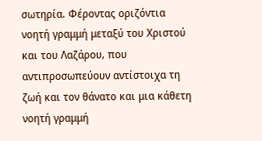σωτηρία. Φέροντας οριζόντια νοητή γραμμή μεταξύ του Χριστού και του Λαζάρου, που αντιπροσωπεύουν αντίστοιχα τη ζωή και τον θάνατο και μια κάθετη νοητή γραμμή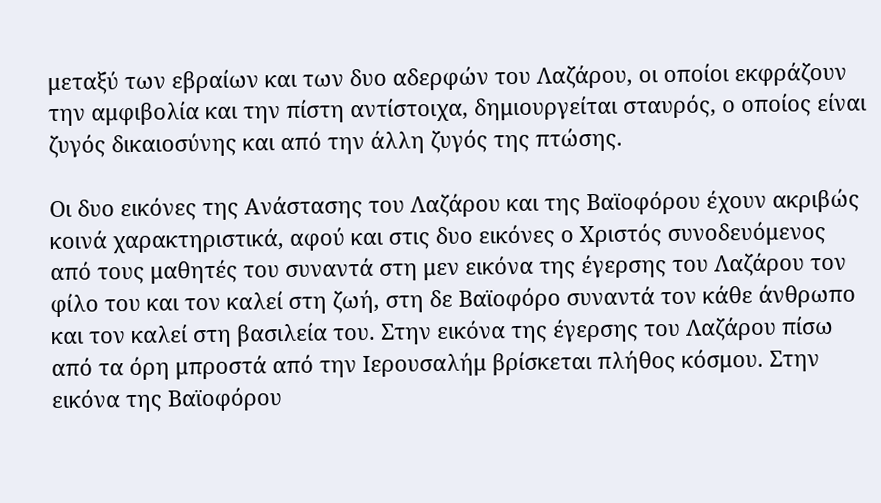μεταξύ των εβραίων και των δυο αδερφών του Λαζάρου, οι οποίοι εκφράζουν την αμφιβολία και την πίστη αντίστοιχα, δημιουργείται σταυρός, ο οποίος είναι ζυγός δικαιοσύνης και από την άλλη ζυγός της πτώσης.

Οι δυο εικόνες της Ανάστασης του Λαζάρου και της Βαϊοφόρου έχουν ακριβώς κοινά χαρακτηριστικά, αφού και στις δυο εικόνες ο Χριστός συνοδευόμενος από τους μαθητές του συναντά στη μεν εικόνα της έγερσης του Λαζάρου τον φίλο του και τον καλεί στη ζωή, στη δε Βαϊοφόρο συναντά τον κάθε άνθρωπο και τον καλεί στη βασιλεία του. Στην εικόνα της έγερσης του Λαζάρου πίσω από τα όρη μπροστά από την Ιερουσαλήμ βρίσκεται πλήθος κόσμου. Στην εικόνα της Βαϊοφόρου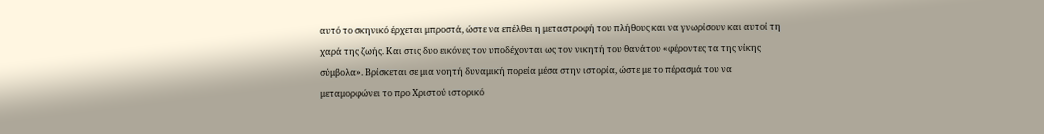αυτό το σκηνικό έρχεται μπροστά, ώστε να επέλθει η μεταστροφή του πλήθους και να γνωρίσουν και αυτοί τη χαρά της ζωής. Και στις δυο εικόνες τον υποδέχονται ως τον νικητή του θανάτου «φέροντες τα της νίκης σύμβολα». Βρίσκεται σε μια νοητή δυναμική πορεία μέσα στην ιστορία, ώστε με το πέρασμά του να μεταμορφώνει το προ Χριστού ιστορικό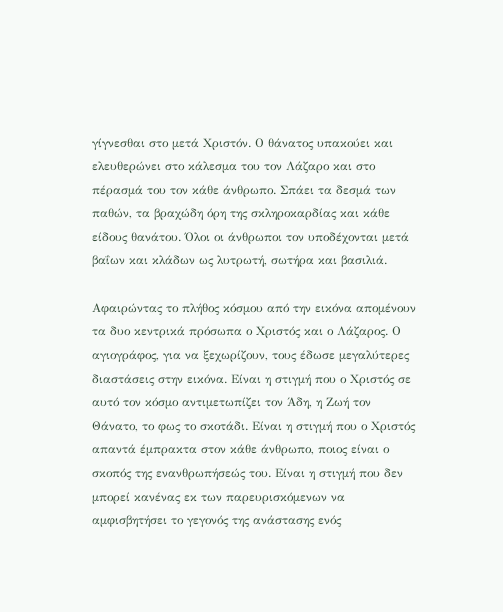γίγνεσθαι στο μετά Χριστόν. Ο θάνατος υπακούει και ελευθερώνει στο κάλεσμα του τον Λάζαρο και στο πέρασμά του τον κάθε άνθρωπο. Σπάει τα δεσμά των παθών, τα βραχώδη όρη της σκληροκαρδίας και κάθε είδους θανάτου. Όλοι οι άνθρωποι τον υποδέχονται μετά βαΐων και κλάδων ως λυτρωτή, σωτήρα και βασιλιά.

Αφαιρώντας το πλήθος κόσμου από την εικόνα απομένουν τα δυο κεντρικά πρόσωπα ο Χριστός και ο Λάζαρος. Ο αγιογράφος, για να ξεχωρίζουν, τους έδωσε μεγαλύτερες διαστάσεις στην εικόνα. Είναι η στιγμή που ο Χριστός σε αυτό τον κόσμο αντιμετωπίζει τον Άδη, η Ζωή τον Θάνατο, το φως το σκοτάδι. Είναι η στιγμή που ο Χριστός απαντά έμπρακτα στον κάθε άνθρωπο, ποιος είναι ο σκοπός της ενανθρωπήσεώς του. Είναι η στιγμή που δεν μπορεί κανένας εκ των παρευρισκόμενων να αμφισβητήσει το γεγονός της ανάστασης ενός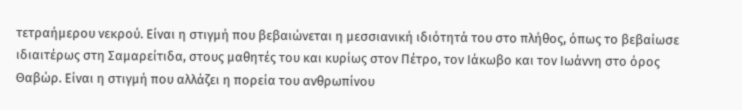τετραήμερου νεκρού. Είναι η στιγμή που βεβαιώνεται η μεσσιανική ιδιότητά του στο πλήθος, όπως το βεβαίωσε ιδιαιτέρως στη Σαμαρείτιδα, στους μαθητές του και κυρίως στον Πέτρο, τον Ιάκωβο και τον Ιωάννη στο όρος Θαβώρ. Είναι η στιγμή που αλλάζει η πορεία του ανθρωπίνου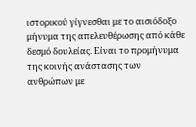ιστορικού γίγνεσθαι με το αισιόδοξο μήνυμα της απελευθέρωσης από κάθε δεσμό δουλείας. Είναι το προμήνυμα της κοινής ανάστασης των ανθρώπων με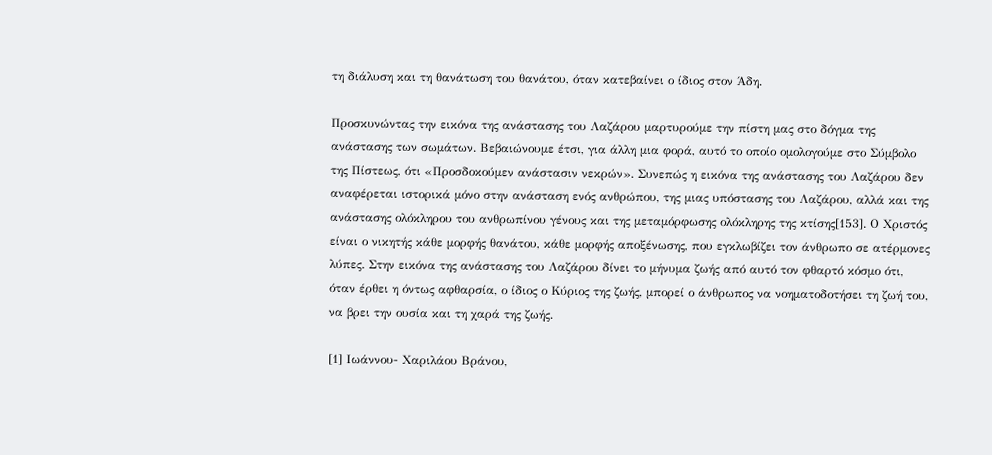τη διάλυση και τη θανάτωση του θανάτου, όταν κατεβαίνει ο ίδιος στον Άδη.

Προσκυνώντας την εικόνα της ανάστασης του Λαζάρου μαρτυρούμε την πίστη μας στο δόγμα της ανάστασης των σωμάτων. Βεβαιώνουμε έτσι, για άλλη μια φορά, αυτό το οποίο ομολογούμε στο Σύμβολο της Πίστεως, ότι «Προσδοκούμεν ανάστασιν νεκρών». Συνεπώς η εικόνα της ανάστασης του Λαζάρου δεν αναφέρεται ιστορικά μόνο στην ανάσταση ενός ανθρώπου, της μιας υπόστασης του Λαζάρου, αλλά και της ανάστασης ολόκληρου του ανθρωπίνου γένους και της μεταμόρφωσης ολόκληρης της κτίσης[153]. Ο Χριστός είναι ο νικητής κάθε μορφής θανάτου, κάθε μορφής αποξένωσης, που εγκλωβίζει τον άνθρωπο σε ατέρμονες λύπες. Στην εικόνα της ανάστασης του Λαζάρου δίνει το μήνυμα ζωής από αυτό τον φθαρτό κόσμο ότι, όταν έρθει η όντως αφθαρσία, ο ίδιος ο Κύριος της ζωής, μπορεί ο άνθρωπος να νοηματοδοτήσει τη ζωή του, να βρει την ουσία και τη χαρά της ζωής.

[1] Ιωάννου- Χαριλάου Βράνου,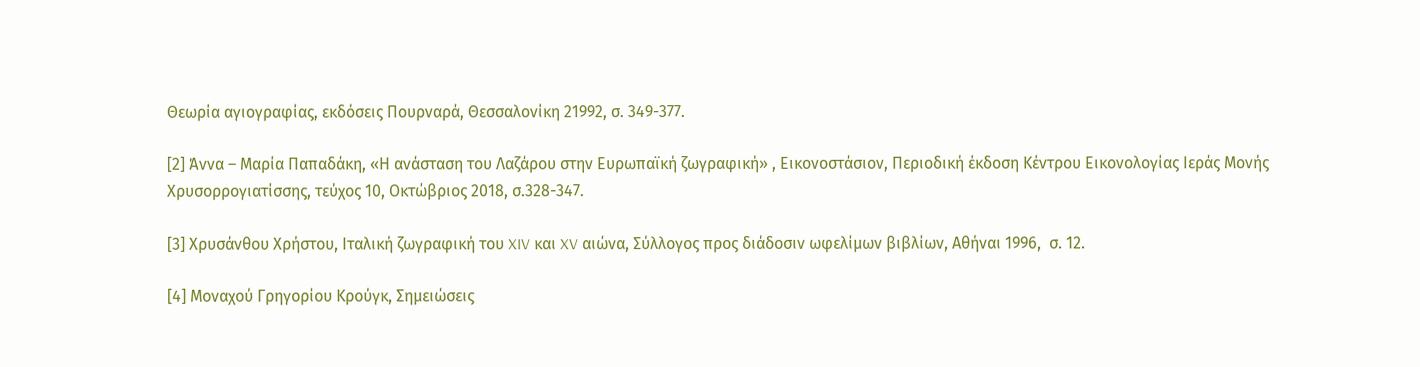Θεωρία αγιογραφίας, εκδόσεις Πουρναρά, Θεσσαλονίκη 21992, σ. 349-377.

[2] Άννα – Μαρία Παπαδάκη, «Η ανάσταση του Λαζάρου στην Ευρωπαϊκή ζωγραφική» , Εικονοστάσιον, Περιοδική έκδοση Κέντρου Εικονολογίας Ιεράς Μονής Χρυσορρογιατίσσης, τεύχος 10, Οκτώβριος 2018, σ.328-347.

[3] Χρυσάνθου Χρήστου, Ιταλική ζωγραφική του XIV και XV αιώνα, Σύλλογος προς διάδοσιν ωφελίμων βιβλίων, Αθήναι 1996,  σ. 12.

[4] Μοναχού Γρηγορίου Κρούγκ, Σημειώσεις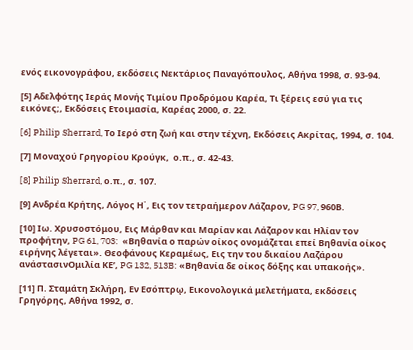ενός εικονογράφου, εκδόσεις Νεκτάριος Παναγόπουλος, Αθήνα 1998, σ. 93-94.

[5] Αδελφότης Ιεράς Μονής Τιμίου Προδρόμου Καρέα, Τι ξέρεις εσύ για τις εικόνες;, Εκδόσεις Ετοιμασία, Καρέας 2000, σ. 22.

[6] Philip Sherrard, Το Ιερό στη ζωή και στην τέχνη, Εκδόσεις Ακρίτας, 1994, σ. 104.

[7] Μοναχού Γρηγορίου Κρούγκ,  ο.π., σ. 42-43.

[8] Philip Sherrard, ο.π., σ. 107.

[9] Ανδρέα Κρήτης, Λόγος Η΄, Εις τον τετραήμερον Λάζαρον, PG 97, 960Β.

[10] Ιω. Χρυσοστόμου, Εις Μάρθαν και Μαρίαν και Λάζαρον και Ηλίαν τον προφήτην, PG 61, 703:  «Βηθανία ο παρών οίκος ονομάζεται επεί Βηθανία οίκος ειρήνης λέγεται». Θεοφάνους Κεραμέως, Εις την του δικαίου Λαζάρου ανάστασινΟμιλία ΚΕ’, PG 132, 513B: «Βηθανία δε οίκος δόξης και υπακοής».

[11] Π. Σταμάτη Σκλήρη, Εν Εσόπτρῳ, Εικονολογικά μελετήματα, εκδόσεις Γρηγόρης, Αθήνα 1992, σ.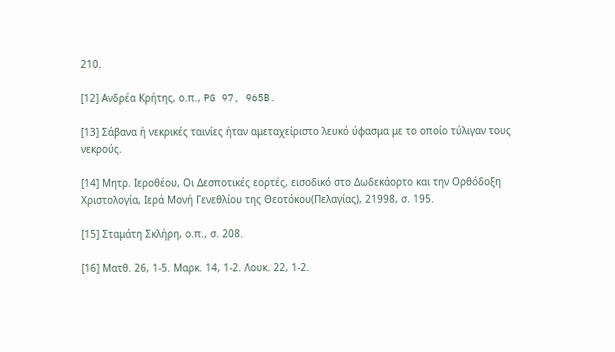210.

[12] Ανδρέα Κρήτης, ο.π., PG 97, 965B.

[13] Σάβανα ή νεκρικές ταινίες ήταν αμεταχείριστο λευκό ύφασμα με το οποίο τύλιγαν τους νεκρούς.

[14] Μητρ. Ιεροθέου, Οι Δεσποτικές εορτές, εισοδικό στο Δωδεκάορτο και την Ορθόδοξη Χριστολογία, Ιερά Μονή Γενεθλίου της Θεοτόκου(Πελαγίας), 21998, σ. 195.

[15] Σταμάτη Σκλήρη, ο.π., σ. 208.

[16] Ματθ. 26, 1-5. Μαρκ. 14, 1-2. Λουκ. 22, 1-2.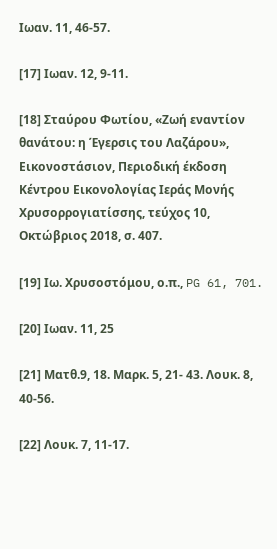Ιωαν. 11, 46-57.

[17] Ιωαν. 12, 9-11.

[18] Σταύρου Φωτίου, «Ζωή εναντίον θανάτου: η Έγερσις του Λαζάρου», Εικονοστάσιον, Περιοδική έκδοση Κέντρου Εικονολογίας Ιεράς Μονής Χρυσορρογιατίσσης, τεύχος 10, Οκτώβριος 2018, σ. 407.

[19] Ιω. Χρυσοστόμου, ο.π., PG 61, 701.

[20] Ιωαν. 11, 25

[21] Ματθ.9, 18. Μαρκ. 5, 21- 43. Λουκ. 8, 40-56.

[22] Λουκ. 7, 11-17.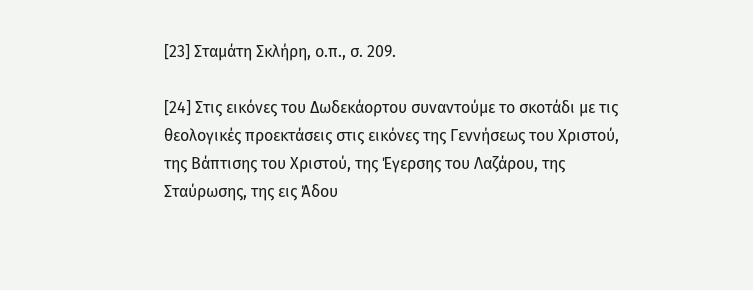[23] Σταμάτη Σκλήρη, ο.π., σ. 209.

[24] Στις εικόνες του Δωδεκάορτου συναντούμε το σκοτάδι με τις θεολογικές προεκτάσεις στις εικόνες της Γεννήσεως του Χριστού, της Βάπτισης του Χριστού, της Έγερσης του Λαζάρου, της  Σταύρωσης, της εις Άδου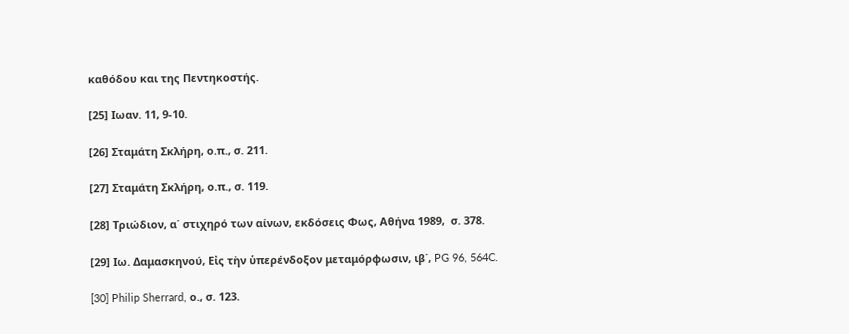καθόδου και της Πεντηκοστής.

[25] Ιωαν. 11, 9-10.

[26] Σταμάτη Σκλήρη, ο.π., σ. 211.

[27] Σταμάτη Σκλήρη, ο.π., σ. 119.

[28] Τριώδιον, α΄ στιχηρό των αίνων, εκδόσεις Φως, Αθήνα 1989,  σ. 378.

[29] Ιω. Δαμασκηνού, Εἰς τὴν ὑπερένδοξον μεταμόρφωσιν, ιβ΄, PG 96, 564C.

[30] Philip Sherrard, ο., σ. 123.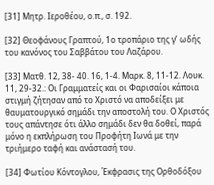[31] Μητρ. Ιεροθέου, ο.π., σ. 192.

[32] Θεοφάνους Γραπτού, 1ο τροπάριο της γ’ ωδής του κανόνος του Σαββάτου του Λαζάρου.

[33] Ματθ. 12, 38- 40. 16, 1-4. Μαρκ. 8, 11-12. Λουκ. 11, 29-32.: Οι Γραμματείς και οι Φαρισαίοι κάποια στιγμή ζήτησαν από το Χριστό να αποδείξει με θαυματουργικό σημάδι την αποστολή του. Ο Χριστός τους απάντησε ότι άλλο σημάδι δεν θα δοθεί, παρά μόνο η εκπλήρωση του Προφήτη Ιωνά με την τριήμερο ταφή και ανάστασή του.

[34] Φωτίου Κόντογλου, Έκφρασις της Ορθοδόξου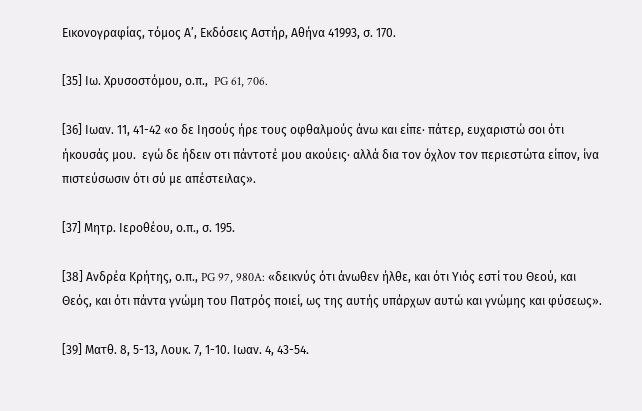Εικονογραφίας, τόμος Α’, Εκδόσεις Αστήρ, Αθήνα 41993, σ. 170.

[35] Ιω. Χρυσοστόμου, ο.π.,  PG 61, 706.

[36] Ιωαν. 11, 41-42 «ο δε Ιησούς ήρε τους οφθαλμούς άνω και είπε· πάτερ, ευχαριστώ σοι ότι ήκουσάς μου.  εγώ δε ήδειν οτι πάντοτέ μου ακούεις· αλλά δια τον όχλον τον περιεστώτα είπον, ίνα πιστεύσωσιν ότι σύ με απέστειλας».

[37] Μητρ. Ιεροθέου, ο.π., σ. 195.

[38] Ανδρέα Κρήτης, ο.π., PG 97, 980A: «δεικνύς ότι άνωθεν ήλθε, και ότι Υιός εστί του Θεού, και Θεός, και ότι πάντα γνώμη του Πατρός ποιεί, ως της αυτής υπάρχων αυτώ και γνώμης και φύσεως».

[39] Ματθ. 8, 5-13, Λουκ. 7, 1-10. Ιωαν. 4, 43-54.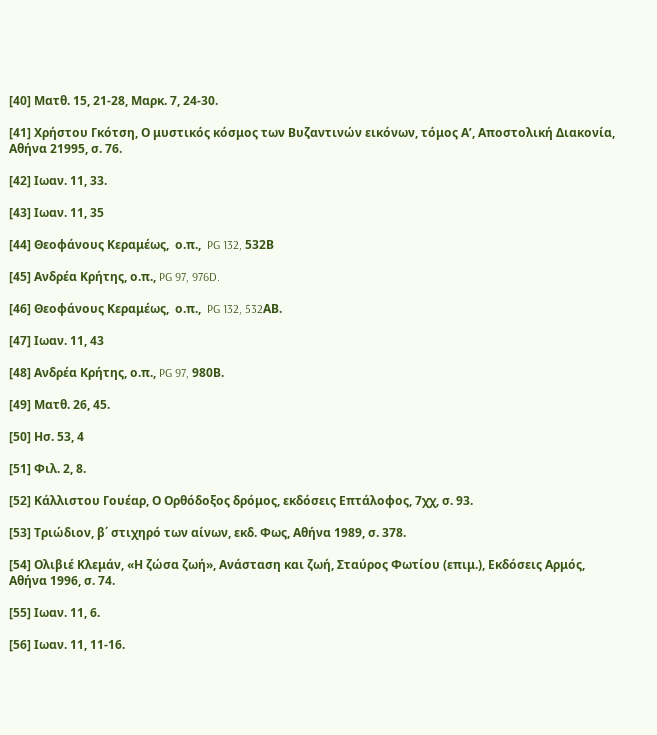[40] Ματθ. 15, 21-28, Μαρκ. 7, 24-30.

[41] Χρήστου Γκότση, Ο μυστικός κόσμος των Βυζαντινών εικόνων, τόμος Α’, Αποστολική Διακονία, Αθήνα 21995, σ. 76.

[42] Ιωαν. 11, 33.

[43] Ιωαν. 11, 35

[44] Θεοφάνους Κεραμέως,  ο.π.,  PG 132, 532Β

[45] Ανδρέα Κρήτης, ο.π., PG 97, 976D.

[46] Θεοφάνους Κεραμέως,  ο.π.,  PG 132, 532AΒ.

[47] Ιωαν. 11, 43

[48] Ανδρέα Κρήτης, ο.π., PG 97, 980Β.

[49] Ματθ. 26, 45.

[50] Ησ. 53, 4

[51] Φιλ. 2, 8.

[52] Κάλλιστου Γουέαρ, Ο Ορθόδοξος δρόμος, εκδόσεις Επτάλοφος, 7χχ, σ. 93.

[53] Τριώδιον, β΄ στιχηρό των αίνων, εκδ. Φως, Αθήνα 1989, σ. 378.

[54] Ολιβιέ Κλεμάν, «Η ζώσα ζωή», Ανάσταση και ζωή, Σταύρος Φωτίου (επιμ.), Εκδόσεις Αρμός, Αθήνα 1996, σ. 74.

[55] Ιωαν. 11, 6.

[56] Ιωαν. 11, 11-16.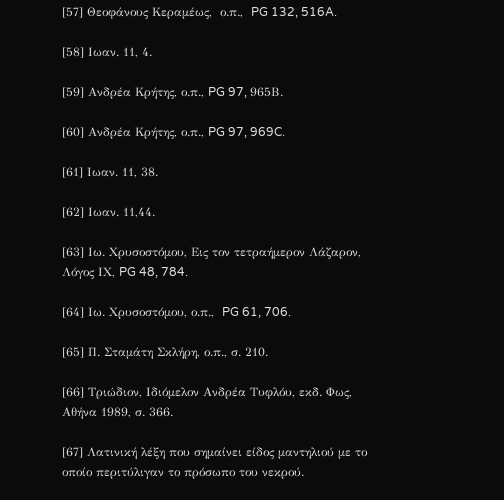[57] Θεοφάνους Κεραμέως,  ο.π.,  PG 132, 516A.

[58] Ιωαν. 11, 4.

[59] Ανδρέα Κρήτης, ο.π., PG 97, 965Β.

[60] Ανδρέα Κρήτης, ο.π., PG 97, 969C.

[61] Ιωαν. 11, 38.

[62] Ιωαν. 11,44.

[63] Ιω. Χρυσοστόμου, Εις τον τετραήμερον Λάζαρον, Λόγος ΙΧ, PG 48, 784.

[64] Ιω. Χρυσοστόμου, ο.π.,  PG 61, 706.

[65] Π. Σταμάτη Σκλήρη, ο.π., σ. 210.

[66] Τριώδιον, Ιδιόμελον Ανδρέα Τυφλόυ, εκδ. Φως, Αθήνα 1989, σ. 366.

[67] Λατινική λέξη που σημαίνει είδος μαντηλιού με το οποίο περιτύλιγαν το πρόσωπο του νεκρού.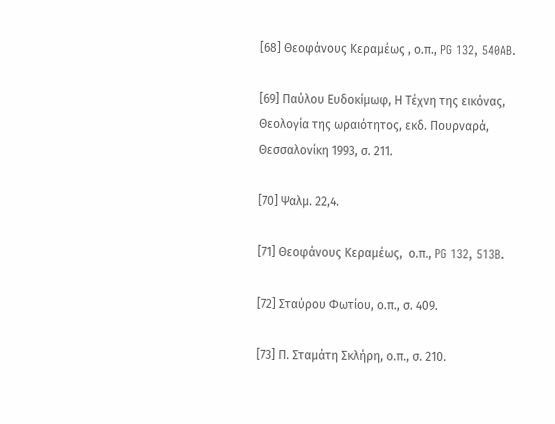[68] Θεοφάνους Κεραμέως , ο.π., PG 132, 540AB.

[69] Παύλου Ευδοκίμωφ, Η Τέχνη της εικόνας, Θεολογία της ωραιότητος, εκδ. Πουρναρά, Θεσσαλονίκη 1993, σ. 211.

[70] Ψαλμ. 22,4.

[71] Θεοφάνους Κεραμέως,  ο.π., PG 132, 513B.

[72] Σταύρου Φωτίου, ο.π., σ. 409.

[73] Π. Σταμάτη Σκλήρη, ο.π., σ. 210.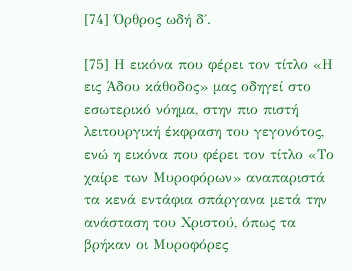[74] Όρθρος ωδή δ΄.

[75] Η εικόνα που φέρει τον τίτλο «Η εις Άδου κάθοδος» μας οδηγεί στο εσωτερικό νόημα, στην πιο πιστή λειτουργική έκφραση του γεγονότος, ενώ η εικόνα που φέρει τον τίτλο «Το χαίρε των Μυροφόρων» αναπαριστά τα κενά εντάφια σπάργανα μετά την ανάσταση του Χριστού, όπως τα βρήκαν οι Μυροφόρες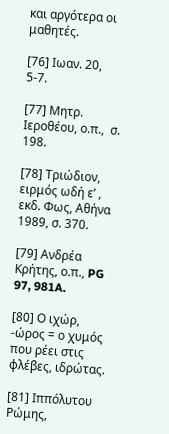και αργότερα οι μαθητές.

[76] Ιωαν. 20, 5-7.

[77] Μητρ. Ιεροθέου, ο.π.,  σ. 198.

[78] Τριώδιον, ειρμός ωδή ε’ , εκδ. Φως, Αθήνα 1989, σ. 370.

[79] Ανδρέα Κρήτης, ο.π., PG 97, 981A.

[80] Ο ιχώρ, -ώρος = ο χυμός που ρέει στις φλέβες, ιδρώτας.

[81] Ιππόλυτου Ρώμης,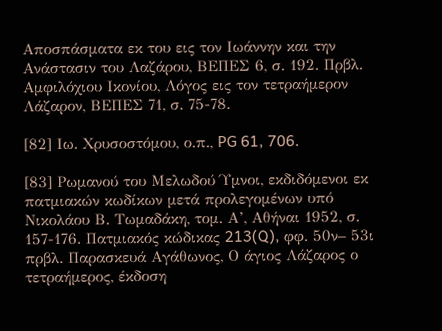Αποσπάσματα εκ του εις τον Ιωάννην και την Ανάστασιν του Λαζάρου, ΒΕΠΕΣ 6, σ. 192. Πρβλ. Αμφιλόχιου Ικονίου, Λόγος εις τον τετραήμερον Λάζαρον, ΒΕΠΕΣ 71, σ. 75-78.

[82] Ιω. Χρυσοστόμου, ο.π., PG 61, 706.

[83] Ρωμανού του Μελωδού Ύμνοι, εκδιδόμενοι εκ πατμιακών κωδίκων μετά προλεγομένων υπό Νικολάου Β. Τωμαδάκη, τομ. Α’, Αθήναι 1952, σ. 157-176. Πατμιακός κώδικας 213(Q), φφ. 50ν– 53ι πρβλ. Παρασκευά Αγάθωνος, Ο άγιος Λάζαρος ο τετραήμερος, έκδοση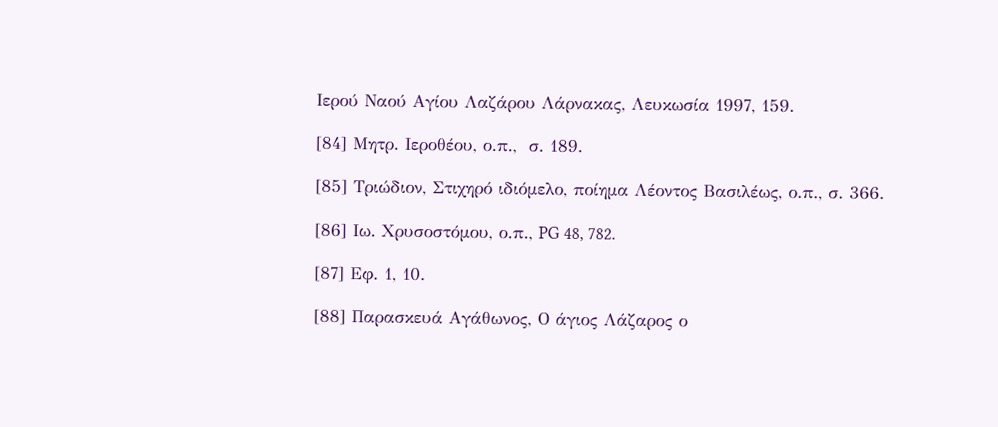Ιερού Ναού Αγίου Λαζάρου Λάρνακας, Λευκωσία 1997, 159.

[84] Μητρ. Ιεροθέου, ο.π.,  σ. 189.

[85] Τριώδιον, Στιχηρό ιδιόμελο, ποίημα Λέοντος Βασιλέως, ο.π., σ. 366.

[86] Ιω. Χρυσοστόμου, ο.π., PG 48, 782.

[87] Εφ. 1, 10.

[88] Παρασκευά Αγάθωνος, Ο άγιος Λάζαρος ο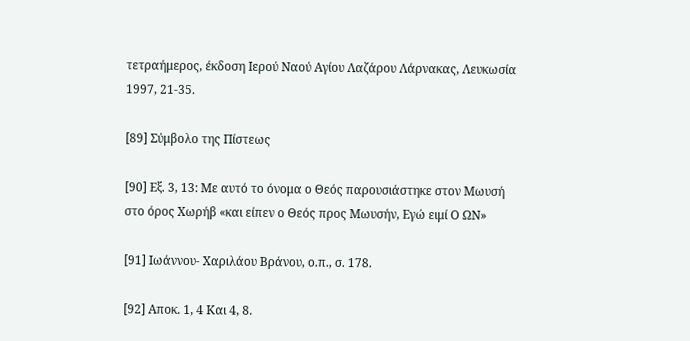τετραήμερος, έκδοση Ιερού Ναού Αγίου Λαζάρου Λάρνακας, Λευκωσία 1997, 21-35.

[89] Σύμβολο της Πίστεως

[90] Εξ. 3, 13: Με αυτό το όνομα ο Θεός παρουσιάστηκε στον Μωυσή στο όρος Χωρήβ «και είπεν ο Θεός προς Μωυσήν, Εγώ ειμί Ο ΩΝ»

[91] Ιωάννου- Χαριλάου Βράνου, ο.π., σ. 178.

[92] Αποκ. 1, 4 Και 4, 8.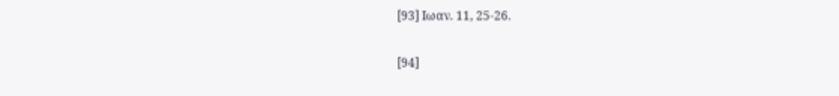[93] Ιωαν. 11, 25-26.

[94]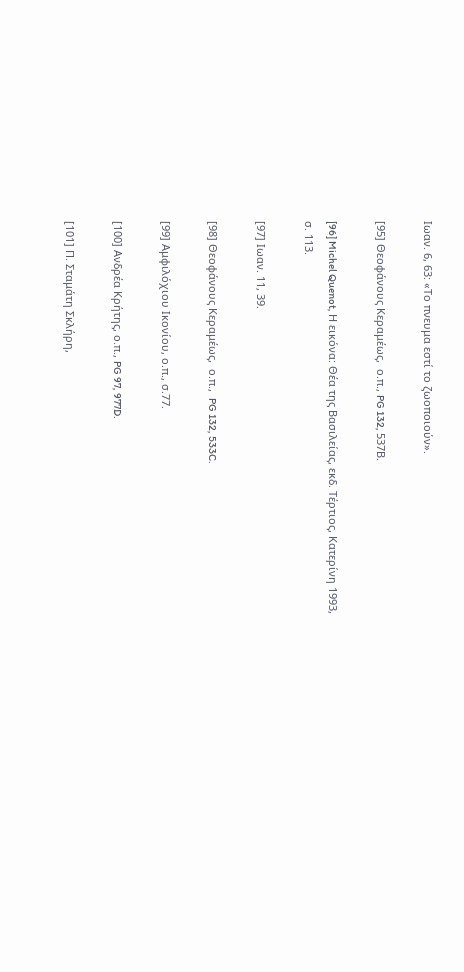Ιωαν. 6, 63: «Το πνευμα εστί το ζωοποιούν».

[95] Θεοφάνους Κεραμέως,  ο.π., PG 132, 537Β.

[96] Michel Quenot, Η εικόνα: Θέα της Βασιλείας, εκδ. Τέρτιος, Κατερίνη 1993, σ. 113.

[97] Ιωαν. 11, 39.

[98] Θεοφάνους Κεραμέως,  ο.π.,  PG 132, 533C.

[99] Αμφιλόχιου Ικονίου, ο.π., σ.77.

[100] Ανδρέα Κρήτης, ο.π., PG 97, 977D.

[101] Π. Σταμάτη Σκλήρη,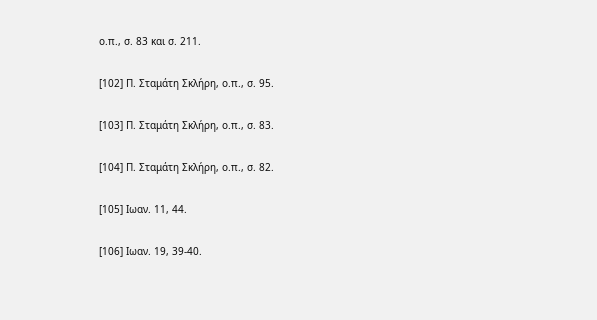ο.π., σ. 83 και σ. 211.

[102] Π. Σταμάτη Σκλήρη, ο.π., σ. 95.

[103] Π. Σταμάτη Σκλήρη, ο.π., σ. 83.

[104] Π. Σταμάτη Σκλήρη, ο.π., σ. 82.

[105] Ιωαν. 11, 44.

[106] Ιωαν. 19, 39-40.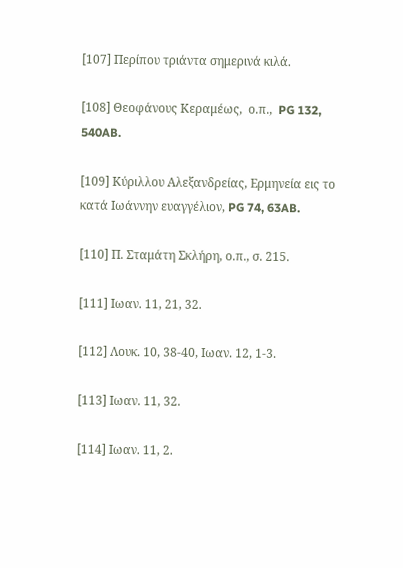[107] Περίπου τριάντα σημερινά κιλά.

[108] Θεοφάνους Κεραμέως,  ο.π.,  PG 132, 540AB.

[109] Κύριλλου Αλεξανδρείας, Ερμηνεία εις το κατά Ιωάννην ευαγγέλιον, PG 74, 63AB.

[110] Π. Σταμάτη Σκλήρη, ο.π., σ. 215.

[111] Ιωαν. 11, 21, 32.

[112] Λουκ. 10, 38-40, Ιωαν. 12, 1-3.

[113] Ιωαν. 11, 32.

[114] Ιωαν. 11, 2.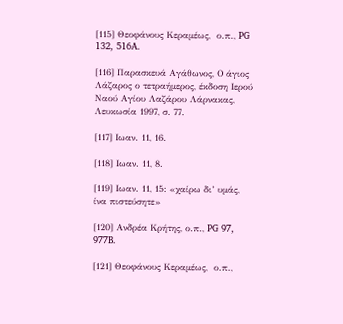[115] Θεοφάνους Κεραμέως,  ο.π., PG 132, 516A.

[116] Παρασκευά Αγάθωνος, Ο άγιος Λάζαρος ο τετραήμερος, έκδοση Ιερού Ναού Αγίου Λαζάρου Λάρνακας, Λευκωσία 1997, σ. 77.

[117] Ιωαν. 11, 16.

[118] Ιωαν. 11, 8.

[119] Ιωαν. 11, 15: «χαίρω δι’ υμάς, ίνα πιστεύσητε»

[120] Ανδρέα Κρήτης, ο.π., PG 97, 977B.

[121] Θεοφάνους Κεραμέως,  ο.π.,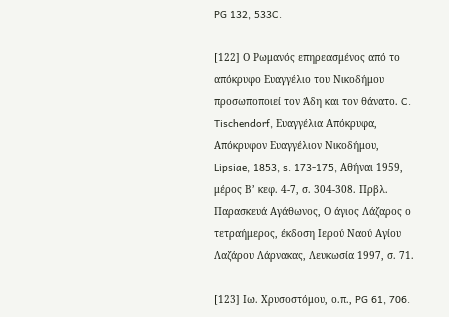PG 132, 533C.

[122] Ο Ρωμανός επηρεασμένος από το απόκρυφο Ευαγγέλιο του Νικοδήμου προσωποποιεί τον Άδη και τον θάνατο. C. Tischendorf, Ευαγγέλια Απόκρυφα, Απόκρυφον Ευαγγέλιον Νικοδήμου, Lipsiae, 1853, s. 173-175, Αθήναι 1959, μέρος Β’ κεφ. 4-7, σ. 304-308. Πρβλ. Παρασκευά Αγάθωνος, Ο άγιος Λάζαρος ο τετραήμερος, έκδοση Ιερού Ναού Αγίου Λαζάρου Λάρνακας, Λευκωσία 1997, σ. 71.

[123] Ιω. Χρυσοστόμου, ο.π., PG 61, 706.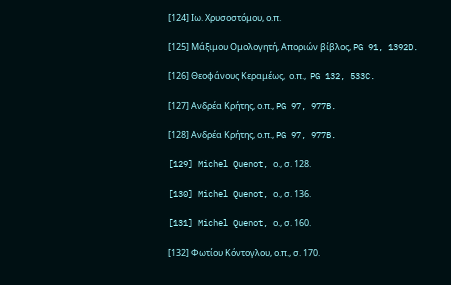[124] Ιω. Χρυσοστόμου, ο.π.

[125] Μάξιμου Ομολογητή, Αποριών βίβλος, PG 91, 1392D.

[126] Θεοφάνους Κεραμέως,  ο.π.,  PG 132, 533C.

[127] Ανδρέα Κρήτης, ο.π., PG 97, 977B.

[128] Ανδρέα Κρήτης, ο.π., PG 97, 977B.

[129] Michel Quenot, ο., σ. 128.

[130] Michel Quenot, ο., σ. 136.

[131] Michel Quenot, ο., σ. 160.

[132] Φωτίου Κόντογλου, ο.π., σ. 170.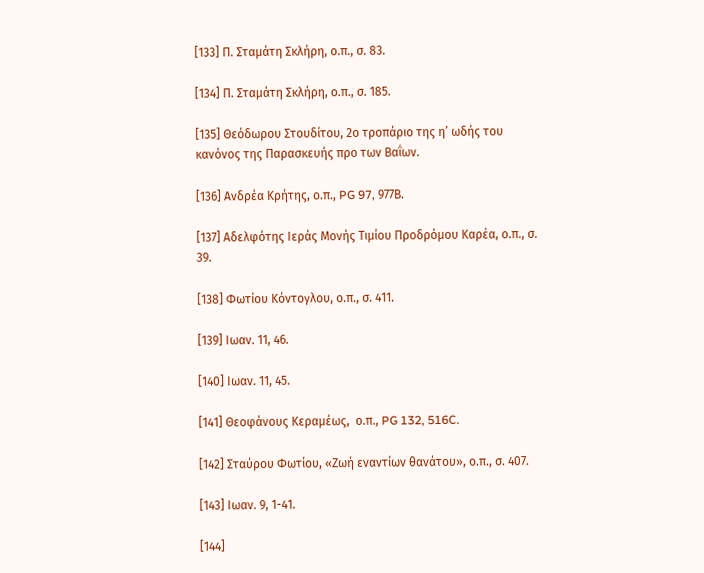[133] Π. Σταμάτη Σκλήρη, ο.π., σ. 83.

[134] Π. Σταμάτη Σκλήρη, ο.π., σ. 185.

[135] Θεόδωρου Στουδίτου, 2ο τροπάριο της η’ ωδής του κανόνος της Παρασκευής προ των Βαΐων.

[136] Ανδρέα Κρήτης, ο.π., PG 97, 977Β.

[137] Αδελφότης Ιεράς Μονής Τιμίου Προδρόμου Καρέα, ο.π., σ. 39.

[138] Φωτίου Κόντογλου, ο.π., σ. 411.

[139] Ιωαν. 11, 46.

[140] Ιωαν. 11, 45.

[141] Θεοφάνους Κεραμέως,  ο.π., PG 132, 516C.

[142] Σταύρου Φωτίου, «Ζωή εναντίων θανάτου», ο.π., σ. 407.

[143] Ιωαν. 9, 1-41.

[144]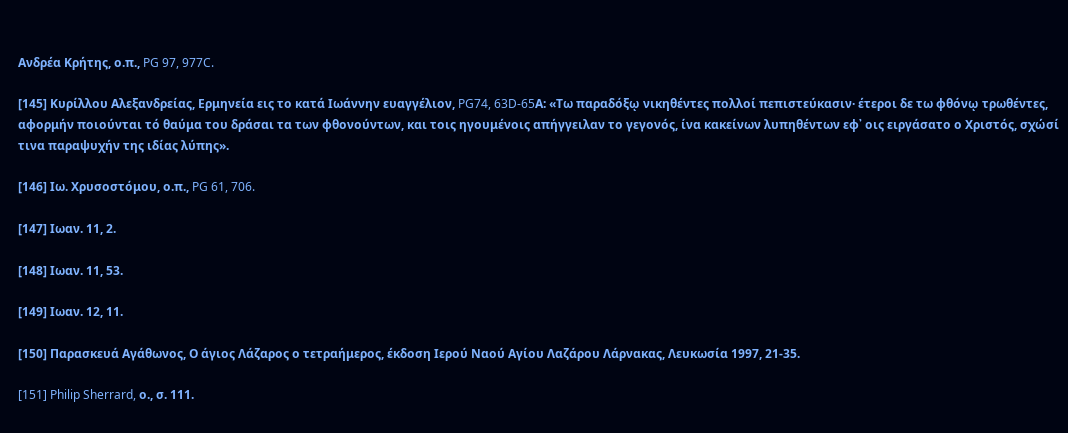Ανδρέα Κρήτης, ο.π., PG 97, 977C.

[145] Κυρίλλου Αλεξανδρείας, Ερμηνεία εις το κατά Ιωάννην ευαγγέλιον, PG74, 63D-65Α: «Τω παραδόξῳ νικηθέντες πολλοί πεπιστεύκασιν· έτεροι δε τω φθόνῳ τρωθέντες, αφορμήν ποιούνται τό θαύμα του δράσαι τα των φθονούντων, και τοις ηγουμένοις απήγγειλαν το γεγονός, ίνα κακείνων λυπηθέντων εφ᾽ οις ειργάσατο ο Χριστός, σχώσί τινα παραψυχήν της ιδίας λύπης».

[146] Ιω. Χρυσοστόμου, ο.π., PG 61, 706.

[147] Ιωαν. 11, 2.

[148] Ιωαν. 11, 53.

[149] Ιωαν. 12, 11.

[150] Παρασκευά Αγάθωνος, Ο άγιος Λάζαρος ο τετραήμερος, έκδοση Ιερού Ναού Αγίου Λαζάρου Λάρνακας, Λευκωσία 1997, 21-35.

[151] Philip Sherrard, ο., σ. 111.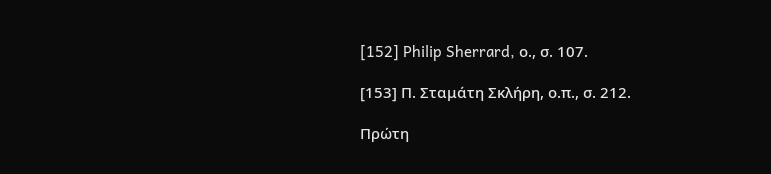[152] Philip Sherrard, ο., σ. 107.

[153] Π. Σταμάτη Σκλήρη, ο.π., σ. 212.

Πρώτη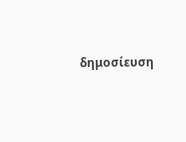δημοσίευση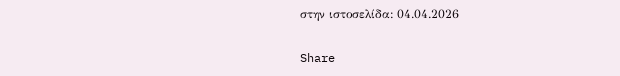στην ιστοσελίδα: 04.04.2026

Share